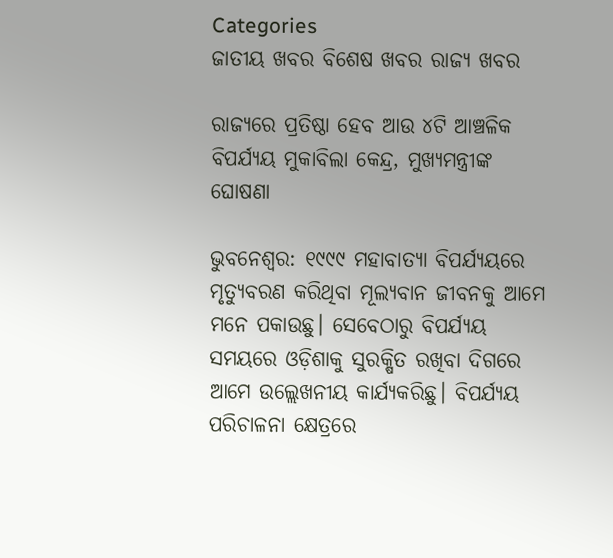Categories
ଜାତୀୟ ଖବର ବିଶେଷ ଖବର ରାଜ୍ୟ ଖବର

ରାଜ୍ୟରେ ପ୍ରତିଷ୍ଠା ହେବ ଆଉ ୪ଟି ଆଞ୍ଚଳିକ ବିପର୍ଯ୍ୟୟ ମୁକାବିଲା କେନ୍ଦ୍ର, ମୁଖ୍ୟମନ୍ତ୍ରୀଙ୍କ ଘୋଷଣା

ଭୁବନେଶ୍ବର: ୧୯୯୯ ମହାବାତ୍ୟା ବିପର୍ଯ୍ୟୟରେ ମୃତ୍ୟୁବରଣ କରିଥିବା ମୂଲ୍ୟବାନ ଜୀବନକୁ ଆମେ ମନେ ପକାଉଛୁ। ସେବେଠାରୁ ବିପର୍ଯ୍ୟୟ ସମୟରେ ଓଡ଼ିଶାକୁ ସୁରକ୍ଷିତ ରଖିବା ଦିଗରେ ଆମେ ଉଲ୍ଲେଖନୀୟ କାର୍ଯ୍ୟକରିଛୁ। ବିପର୍ଯ୍ୟୟ ପରିଚାଳନା କ୍ଷେତ୍ରରେ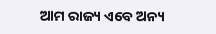ଆମ ରାଜ୍ୟ ଏବେ ଅନ୍ୟ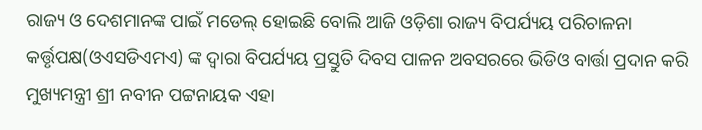ରାଜ୍ୟ ଓ ଦେଶମାନଙ୍କ ପାଇଁ ମଡେଲ୍ ହୋଇଛି ବୋଲି ଆଜି ଓଡ଼ିଶା ରାଜ୍ୟ ବିପର୍ଯ୍ୟୟ ପରିଚାଳନା କର୍ତ୍ତୃପକ୍ଷ(ଓଏସଡିଏମଏ) ଙ୍କ ଦ୍ଵାରା ବିପର୍ଯ୍ୟୟ ପ୍ରସ୍ତୁତି ଦିବସ ପାଳନ ଅବସରରେ ଭିଡିଓ ବାର୍ତ୍ତା ପ୍ରଦାନ କରି ମୁଖ୍ୟମନ୍ତ୍ରୀ ଶ୍ରୀ ନବୀନ ପଟ୍ଟନାୟକ ଏହା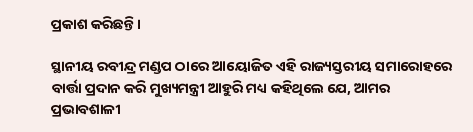ପ୍ରକାଶ କରିଛନ୍ତି।

ସ୍ଥାନୀୟ ରବୀନ୍ଦ୍ର ମଣ୍ଡପ ଠାରେ ଆୟୋଜିତ ଏହି ରାଜ୍ୟସ୍ତରୀୟ ସମାରୋହରେ ବାର୍ତ୍ତା ପ୍ରଦାନ କରି ମୁଖ୍ୟମନ୍ତ୍ରୀ ଆହୁରି ମଧ୍ୟ କହିଥିଲେ ଯେ, ଆମର ପ୍ରଭାବଶାଳୀ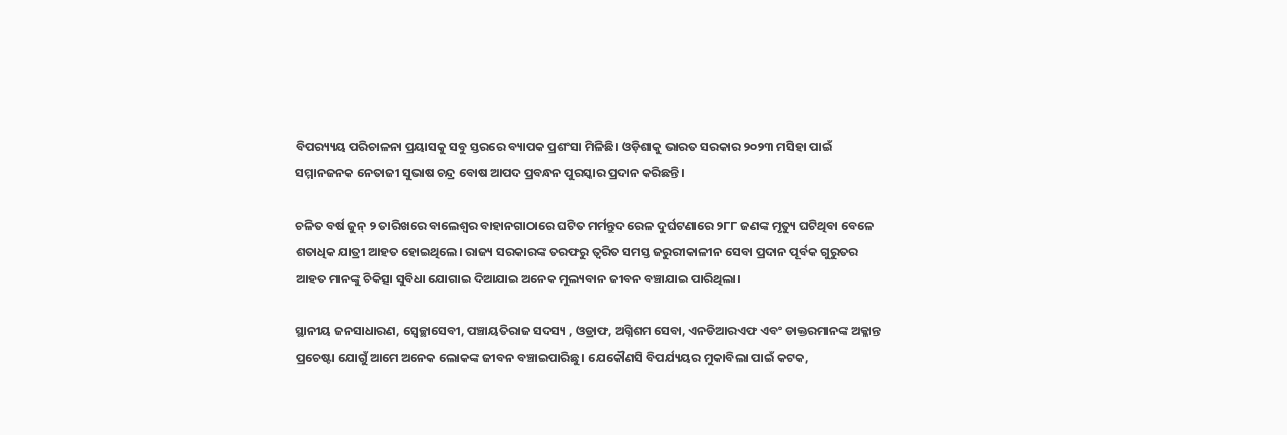ବିପର‌୍ୟ୍ୟୟ ପରିଚାଳନା ପ୍ରୟାସକୁ ସବୁ ସ୍ତରରେ ବ୍ୟାପକ ପ୍ରଶଂସା ମିଳିଛି। ଓଡ଼ିଶାକୁ ଭାରତ ସରକାର ୨୦୨୩ ମସିହା ପାଇଁ ସମ୍ମାନଜନକ ନେତାଜୀ ସୁଭାଷ ଚନ୍ଦ୍ର ବୋଷ ଆପଦ ପ୍ରବନ୍ଧନ ପୁରସ୍କାର ପ୍ରଦାନ କରିଛନ୍ତି।

ଚଳିତ ବର୍ଷ ଜୁନ୍ ୨ ତାରିଖରେ ବାଲେଶ୍ୱର ବାହାନଗାଠାରେ ଘଟିତ ମର୍ମନ୍ତୁଦ ରେଳ ଦୁର୍ଘଟଣାରେ ୨୮୮ ଜଣଙ୍କ ମୃତ୍ୟୁ ଘଟିଥିବା ବେଳେ ଶତାଧିକ ଯାତ୍ରୀ ଆହତ ହୋଇଥିଲେ। ରାଜ୍ୟ ସରକାରଙ୍କ ତରଫରୁ ତ୍ଵରିତ ସମସ୍ତ ଜରୁରୀକାଳୀନ ସେବା ପ୍ରଦାନ ପୂର୍ବକ ଗୁରୁତର ଆହତ ମାନଙ୍କୁ ଚିକିତ୍ସା ସୁବିଧା ଯୋଗାଇ ଦିଆଯାଇ ଅନେକ ମୁଲ୍ୟବାନ ଜୀବନ ବଞ୍ଚାଯାଇ ପାରିଥିଲା।

ସ୍ଥାନୀୟ ଜନସାଧାରଣ, ସ୍ୱେଚ୍ଛାସେବୀ, ପଞ୍ଚାୟତିରାଜ ସଦସ୍ୟ , ଓଡ୍ରାଫ, ଅଗ୍ନିଶମ ସେବା, ଏନଡିଆରଏଫ ଏବଂ ଡାକ୍ତରମାନଙ୍କ ଅକ୍ଳାନ୍ତ ପ୍ରଚେଷ୍ଟା ଯୋଗୁଁ ଆମେ ଅନେକ ଲୋକଙ୍କ ଜୀବନ ବଞ୍ଚାଇପାରିଛୁ। ଯେକୌଣସି ବିପର୍ଯ୍ୟୟର ମୁକାବିଲା ପାଇଁ କଟକ,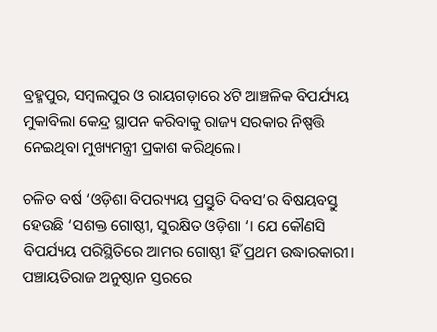ବ୍ରହ୍ମପୁର, ସମ୍ବଲପୁର ଓ ରାୟଗଡ଼ାରେ ୪ଟି ଆଞ୍ଚଳିକ ବିପର୍ଯ୍ୟୟ ମୁକାବିଲା କେନ୍ଦ୍ର ସ୍ଥାପନ କରିବାକୁ ରାଜ୍ୟ ସରକାର ନିଷ୍ପତ୍ତି ନେଇଥିବା ମୁଖ୍ୟମନ୍ତ୍ରୀ ପ୍ରକାଶ କରିଥିଲେ।

ଚଳିତ ବର୍ଷ ‘ଓଡ଼ିଶା ବିପର‌୍ୟ୍ୟୟ ପ୍ରସ୍ତୁତି ଦିବସ’ର ବିଷୟବସ୍ତୁ ହେଉଛି ‘ସଶକ୍ତ ଗୋଷ୍ଠୀ, ସୁରକ୍ଷିତ ଓଡ଼ିଶା ‘। ଯେ କୌଣସି ବିପର୍ଯ୍ୟୟ ପରିସ୍ଥିତିରେ ଆମର ଗୋଷ୍ଠୀ ହିଁ ପ୍ରଥମ ଉଦ୍ଧାରକାରୀ। ପଞ୍ଚାୟତିରାଜ ଅନୁଷ୍ଠାନ ସ୍ତରରେ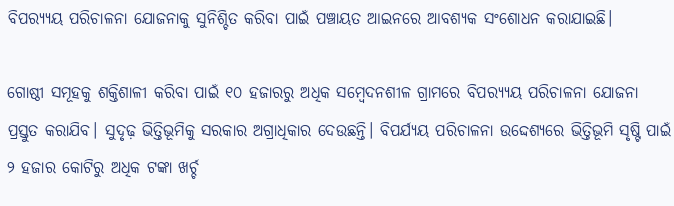ବିପର‌୍ୟ୍ୟୟ ପରିଚାଳନା ଯୋଜନାକୁ ସୁନିଶ୍ଚିତ କରିବା ପାଇଁ ପଞ୍ଚାୟତ ଆଇନରେ ଆବଶ୍ୟକ ସଂଶୋଧନ କରାଯାଇଛି।

ଗୋଷ୍ଠୀ ସମୂହକୁ ଶକ୍ତିଶାଳୀ କରିବା ପାଇଁ ୧୦ ହଜାରରୁ ଅଧିକ ସମ୍ବେଦନଶୀଳ ଗ୍ରାମରେ ବିପର‌୍ୟ୍ୟୟ ପରିଚାଳନା ଯୋଜନା ପ୍ରସ୍ତୁତ କରାଯିବ। ସୁଦୃଢ଼ ଭିତ୍ତିଭୂମିକୁ ସରକାର ଅଗ୍ରାଧିକାର ଦେଉଛନ୍ତି। ବିପର୍ଯ୍ୟୟ ପରିଚାଳନା ଉଦ୍ଦେଶ୍ୟରେ ଭିତ୍ତିଭୂମି ସୃଷ୍ଟି ପାଇଁ ୨ ହଜାର କୋଟିରୁ ଅଧିକ ଟଙ୍କା ଖର୍ଚ୍ଚ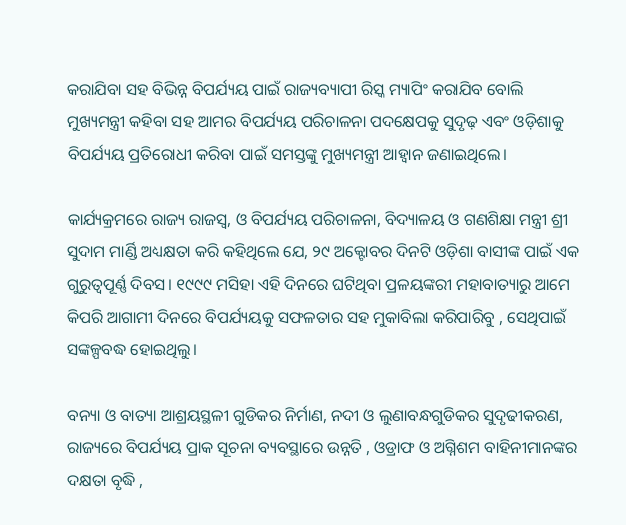କରାଯିବା ସହ ବିଭିନ୍ନ ବିପର୍ଯ୍ୟୟ ପାଇଁ ରାଜ୍ୟବ୍ୟାପୀ ରିସ୍କ ମ୍ୟାପିଂ କରାଯିବ ବୋଲି ମୁଖ୍ୟମନ୍ତ୍ରୀ କହିବା ସହ ଆମର ବିପର୍ଯ୍ୟୟ ପରିଚାଳନା ପଦକ୍ଷେପକୁ ସୁଦୃଢ଼ ଏବଂ ଓଡ଼ିଶାକୁ ବିପର୍ଯ୍ୟୟ ପ୍ରତିରୋଧୀ କରିବା ପାଇଁ ସମସ୍ତଙ୍କୁ ମୁଖ୍ୟମନ୍ତ୍ରୀ ଆହ୍ଵାନ ଜଣାଇଥିଲେ।

କାର୍ଯ୍ୟକ୍ରମରେ ରାଜ୍ୟ ରାଜସ୍ୱ, ଓ ବିପର୍ଯ୍ୟୟ ପରିଚାଳନା, ବିଦ୍ୟାଳୟ ଓ ଗଣଶିକ୍ଷା ମନ୍ତ୍ରୀ ଶ୍ରୀ ସୁଦାମ ମାର୍ଣ୍ଡି ଅଧ୍ୟକ୍ଷତା କରି କହିଥିଲେ ଯେ, ୨୯ ଅକ୍ଟୋବର ଦିନଟି ଓଡ଼ିଶା ବାସୀଙ୍କ ପାଇଁ ଏକ ଗୁରୁତ୍ୱପୂର୍ଣ୍ଣ ଦିବସ। ୧୯୯୯ ମସିହା ଏହି ଦିନରେ ଘଟିଥିବା ପ୍ରଳୟଙ୍କରୀ ମହାବାତ୍ୟାରୁ ଆମେ କିପରି ଆଗାମୀ ଦିନରେ ବିପର୍ଯ୍ୟୟକୁ ସଫଳତାର ସହ ମୁକାବିଲା କରିପାରିବୁ , ସେଥିପାଇଁ ସଙ୍କଳ୍ପବଦ୍ଧ ହୋଇଥିଲୁ।

ବନ୍ୟା ଓ ବାତ୍ୟା ଆଶ୍ରୟସ୍ଥଳୀ ଗୁଡିକର ନିର୍ମାଣ, ନଦୀ ଓ ଲୁଣାବନ୍ଧଗୁଡିକର ସୁଦୃଢୀକରଣ, ରାଜ୍ୟରେ ବିପର୍ଯ୍ୟୟ ପ୍ରାକ ସୂଚନା ବ୍ୟବସ୍ଥାରେ ଉନ୍ନତି , ଓଡ୍ରାଫ ଓ ଅଗ୍ନିଶମ ବାହିନୀମାନଙ୍କର ଦକ୍ଷତା ବୃଦ୍ଧି ,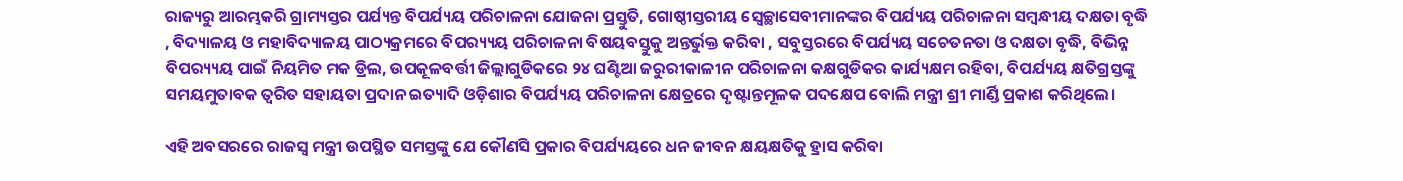ରାଜ୍ୟରୁ ଆରମ୍ଭକରି ଗ୍ରାମ୍ୟସ୍ତର ପର୍ଯ୍ୟନ୍ତ ବିପର୍ଯ୍ୟୟ ପରିଚାଳନା ଯୋଜନା ପ୍ରସ୍ତୁତି, ଗୋଷ୍ଠୀସ୍ତରୀୟ ସ୍ଵେଚ୍ଛାସେବୀମାନଙ୍କର ବିପର୍ଯ୍ୟୟ ପରିଚାଳନା ସମ୍ବନ୍ଧୀୟ ଦକ୍ଷତା ବୃଦ୍ଧି , ବିଦ୍ୟାଳୟ ଓ ମହାବିଦ୍ୟାଳୟ ପାଠ୍ୟକ୍ରମରେ ବିପର‌୍ୟ୍ୟୟ ପରିଚାଳନା ବିଷୟବସ୍ତୁକୁ ଅନ୍ତର୍ଭୁକ୍ତ କରିବା , ସବୁସ୍ତରରେ ବିପର୍ଯ୍ୟୟ ସଚେତନତା ଓ ଦକ୍ଷତା ବୃଦ୍ଧି, ବିଭିନ୍ନ ବିପର‌୍ୟ୍ୟୟ ପାଇଁ ନିୟମିତ ମକ ଡ୍ରିଲ, ଉପକୂଳବର୍ତ୍ତୀ ଜିଲ୍ଲାଗୁଡିକରେ ୨୪ ଘଣ୍ଟିଆ ଜରୁରୀକାଳୀନ ପରିଚାଳନା କକ୍ଷଗୁଡିକର କାର୍ଯ୍ୟକ୍ଷମ ରହିବା, ବିପର୍ଯ୍ୟୟ କ୍ଷତିଗ୍ରସ୍ତଙ୍କୁ ସମୟମୁତାବକ ତ୍ୱରିତ ସହାୟତା ପ୍ରଦାନ ଇତ୍ୟାଦି ଓଡ଼ିଶାର ବିପର୍ଯ୍ୟୟ ପରିଚାଳନା କ୍ଷେତ୍ରରେ ଦୃଷ୍ଟାନ୍ତମୂଳକ ପଦକ୍ଷେପ ବୋଲି ମନ୍ତ୍ରୀ ଶ୍ରୀ ମାର୍ଣ୍ଡି ପ୍ରକାଶ କରିଥିଲେ।

ଏହି ଅବସରରେ ରାଜସ୍ୱ ମନ୍ତ୍ରୀ ଉପସ୍ଥିତ ସମସ୍ତଙ୍କୁ ଯେ କୌଣସି ପ୍ରକାର ବିପର୍ଯ୍ୟୟରେ ଧନ ଜୀବନ କ୍ଷୟକ୍ଷତିକୁ ହ୍ରାସ କରିବା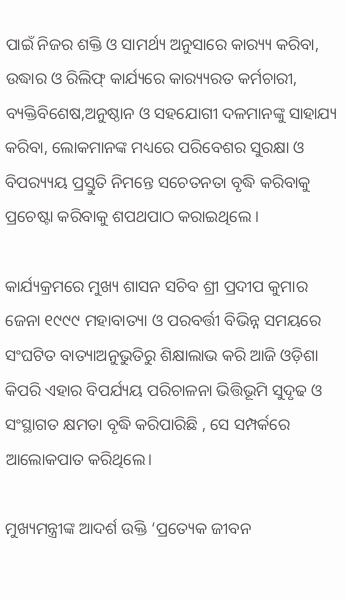ପାଇଁ ନିଜର ଶକ୍ତି ଓ ସାମର୍ଥ୍ୟ ଅନୁସାରେ କାର‌୍ୟ୍ୟ କରିବା, ଉଦ୍ଧାର ଓ ରିଲିଫ୍ କାର୍ଯ୍ୟରେ କାର‌୍ୟ୍ୟରତ କର୍ମଚାରୀ, ବ୍ୟକ୍ତିବିଶେଷ,ଅନୁଷ୍ଠାନ ଓ ସହଯୋଗୀ ଦଳମାନଙ୍କୁ ସାହାଯ୍ୟ କରିବା, ଲୋକମାନଙ୍କ ମଧ୍ୟରେ ପରିବେଶର ସୁରକ୍ଷା ଓ ବିପର‌୍ୟ୍ୟୟ ପ୍ରସ୍ତୁତି ନିମନ୍ତେ ସଚେତନତା ବୃଦ୍ଧି କରିବାକୁ ପ୍ରଚେଷ୍ଟା କରିବାକୁ ଶପଥପାଠ କରାଇଥିଲେ ।

କାର୍ଯ୍ୟକ୍ରମରେ ମୁଖ୍ୟ ଶାସନ ସଚିବ ଶ୍ରୀ ପ୍ରଦୀପ କୁମାର ଜେନା ୧୯୯୯ ମହାବାତ୍ୟା ଓ ପରବର୍ତ୍ତୀ ବିଭିନ୍ନ ସମୟରେ ସଂଘଟିତ ବାତ୍ୟାଅନୁଭୁତିରୁ ଶିକ୍ଷାଲାଭ କରି ଆଜି ଓଡ଼ିଶା କିପରି ଏହାର ବିପର୍ଯ୍ୟୟ ପରିଚାଳନା ଭିତ୍ତିଭୂମି ସୁଦୃଢ ଓ ସଂସ୍ଥାଗତ କ୍ଷମତା ବୃଦ୍ଧି କରିପାରିଛି , ସେ ସମ୍ପର୍କରେ ଆଲୋକପାତ କରିଥିଲେ।

ମୁଖ୍ୟମନ୍ତ୍ରୀଙ୍କ ଆଦର୍ଶ ଉକ୍ତି ‘ପ୍ରତ୍ୟେକ ଜୀବନ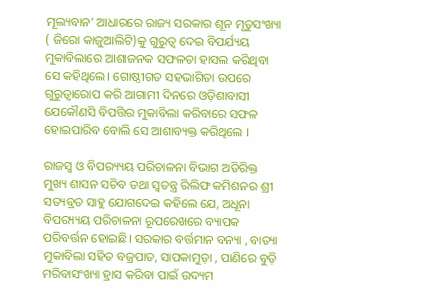ମୂଲ୍ୟବାନ’ ଆଧାରରେ ରାଜ୍ୟ ସରକାର ଶୂନ ମୃତୁସଂଖ୍ୟା ( ଜିରୋ କାଜୁଆଲିଟି)କୁ ଗୁରୁତ୍ୱ ଦେଇ ବିପର୍ଯ୍ୟୟ ମୁକାବିଲାରେ ଆଶାଜନକ ସଫଳତା ହାସଲ କରିଥିବା ସେ କହିଥିଲେ। ଗୋଷ୍ଠୀଗତ ସହଭାଗିତା ଉପରେ ଗୁରୁତ୍ୱାରୋପ କରି ଆଗାମୀ ଦିନରେ ଓଡ଼ିଶାବାସୀ ଯେକୌଣସି ବିପତ୍ତିର ମୁକାବିଲା କରିବାରେ ସଫଳ ହୋଇପାରିବ ବୋଲି ସେ ଆଶାବ୍ୟକ୍ତ କରିଥିଲେ ।

ରାଜସ୍ୱ ଓ ବିପର‌୍ୟ୍ୟୟ ପରିଚାଳନା ବିଭାଗ ଅତିରିକ୍ତ ମୁଖ୍ୟ ଶାସନ ସଚିବ ତଥା ସ୍ୱତନ୍ତ୍ର ରିଲିଫ କମିଶନର ଶ୍ରୀ ସତ୍ୟବ୍ରତ ସାହୁ ଯୋଗଦେଇ କହିଲେ ଯେ, ଅଧୂନା ବିପର‌୍ୟ୍ୟୟ ପରିଚାଳନା ରୂପରେଖରେ ବ୍ୟାପକ ପରିବର୍ତ୍ତନ ହୋଇଛି। ସରକାର ବର୍ତ୍ତମାନ ବନ୍ୟା , ବାତ୍ୟା ମୁକାବିଲା ସହିତ ବଜ୍ରପାତ, ସାପକାମୁଡ଼ା , ପାଣିରେ ବୁଡ଼ି ମରିବାସଂଖ୍ୟା ହ୍ରାସ କରିବା ପାଇଁ ଉଦ୍ୟମ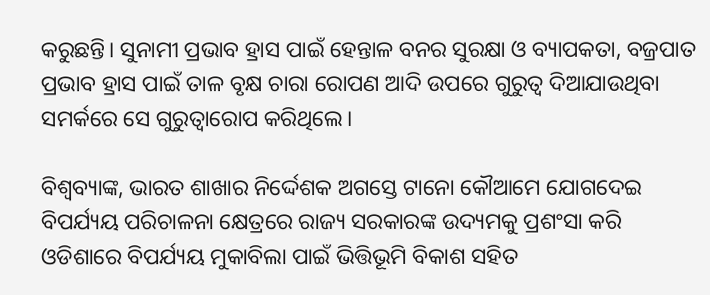କରୁଛନ୍ତି। ସୁନାମୀ ପ୍ରଭାବ ହ୍ରାସ ପାଇଁ ହେନ୍ତାଳ ବନର ସୁରକ୍ଷା ଓ ବ୍ୟାପକତା, ବଜ୍ରପାତ ପ୍ରଭାବ ହ୍ରାସ ପାଇଁ ତାଳ ବୃକ୍ଷ ଚାରା ରୋପଣ ଆଦି ଉପରେ ଗୁରୁତ୍ୱ ଦିଆଯାଉଥିବା ସମର୍କରେ ସେ ଗୁରୁତ୍ୱାରୋପ କରିଥିଲେ।

ବିଶ୍ଵବ୍ୟାଙ୍କ, ଭାରତ ଶାଖାର ନିର୍ଦ୍ଦେଶକ ଅଗସ୍ତେ ଟାନୋ କୌଆମେ ଯୋଗଦେଇ ବିପର୍ଯ୍ୟୟ ପରିଚାଳନା କ୍ଷେତ୍ରରେ ରାଜ୍ୟ ସରକାରଙ୍କ ଉଦ୍ୟମକୁ ପ୍ରଶଂସା କରି ଓଡିଶାରେ ବିପର୍ଯ୍ୟୟ ମୁକାବିଲା ପାଇଁ ଭିତ୍ତିଭୂମି ବିକାଶ ସହିତ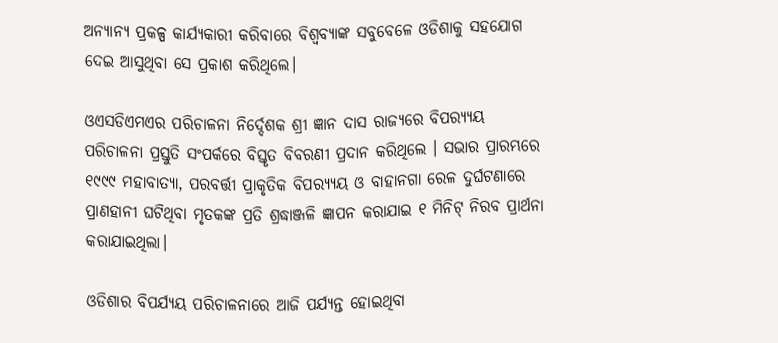ଅନ୍ୟାନ୍ୟ ପ୍ରକଳ୍ପ କାର୍ଯ୍ୟକାରୀ କରିବାରେ ବିଶ୍ୱବ୍ୟାଙ୍କ ସବୁବେଳେ ଓଡିଶାକୁ ସହଯୋଗ ଦେଇ ଆସୁଥିବା ସେ ପ୍ରକାଶ କରିଥିଲେ।

ଓଏସଡିଏମଏର ପରିଚାଳନା ନିର୍ଦ୍ଦେଶକ ଶ୍ରୀ ଜ୍ଞାନ ଦାସ ରାଜ୍ୟରେ ବିପର‌୍ୟ୍ୟୟ ପରିଚାଳନା ପ୍ରସ୍ତୁତି ସଂପର୍କରେ ବିସ୍ତୃତ ବିବରଣୀ ପ୍ରଦାନ କରିଥିଲେ । ସଭାର ପ୍ରାରମ୍ଭରେ ୧୯୯୯ ମହାବାତ୍ୟା, ପରବର୍ତ୍ତୀ ପ୍ରାକୃତିକ ବିପର‌୍ୟ୍ୟୟ ଓ ବାହାନଗା ରେଳ ଦୁର୍ଘଟଣାରେ ପ୍ରାଣହାନୀ ଘଟିଥିବା ମୃତକଙ୍କ ପ୍ରତି ଶ୍ରଦ୍ଧାଞ୍ଜଳି ଜ୍ଞାପନ କରାଯାଇ ୧ ମିନିଟ୍ ନିରବ ପ୍ରାର୍ଥନା କରାଯାଇଥିଲା।

ଓଡିଶାର ବିପର୍ଯ୍ୟୟ ପରିଚାଳନାରେ ଆଜି ପର୍ଯ୍ୟନ୍ତ ହୋଇଥିବା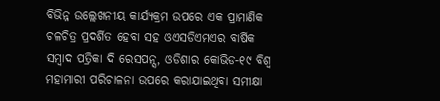ବିଭିନ୍ନ ଉଲ୍ଲେଖନୀୟ କାର୍ଯ୍ୟକ୍ରମ ଉପରେ ଏକ ପ୍ରାମାଣିକ ଚଳଚିତ୍ର ପ୍ରଦର୍ଶିତ ହେବା ସହ ଓଏସଡିଏମଏର ବାର୍ଷିକ ସମ୍ବାଦ ପତ୍ରିକା ଦି ରେସପନ୍ସ, ଓଡିଶାର କୋଭିଡ-୧୯ ବିଶ୍ୱ ମହାମାରୀ ପରିଚାଳନା ଉପରେ କରାଯାଇଥିବା ସମୀକ୍ଷା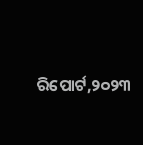ରିପୋର୍ଟ,୨୦୨୩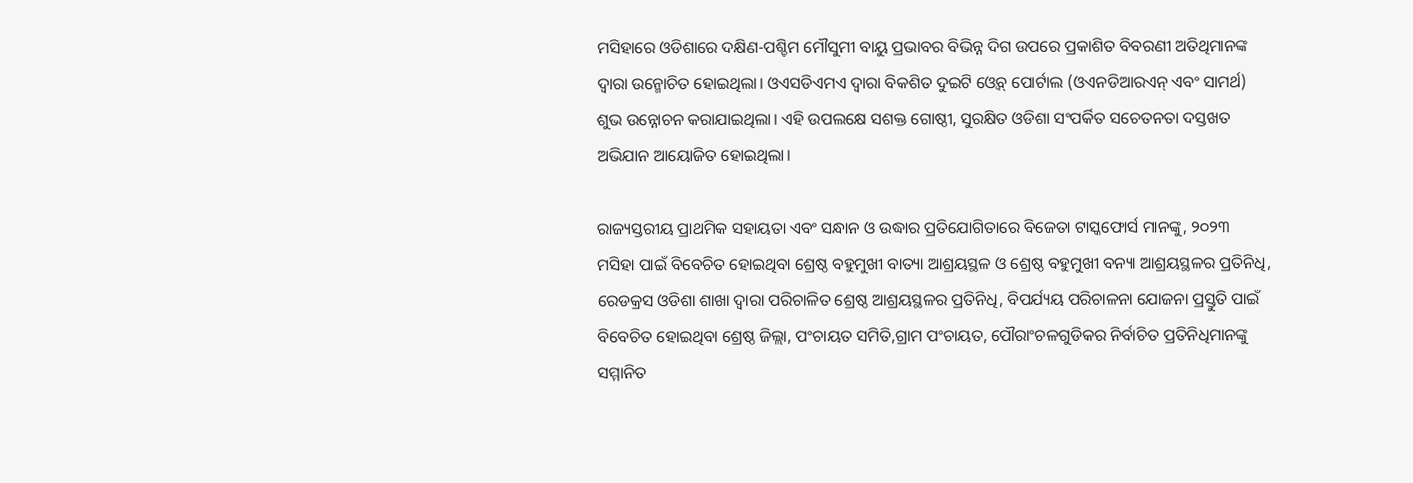ମସିହାରେ ଓଡିଶାରେ ଦକ୍ଷିଣ-ପଶ୍ଚିମ ମୌସୁମୀ ବାୟୁ ପ୍ରଭାବର ବିଭିନ୍ନ ଦିଗ ଉପରେ ପ୍ରକାଶିତ ବିବରଣୀ ଅତିଥିମାନଙ୍କ ଦ୍ୱାରା ଉନ୍ମୋଚିତ ହୋଇଥିଲା। ଓଏସଡିଏମଏ ଦ୍ୱାରା ବିକଶିତ ଦୁଇଟି ଓ୍ୱେବ୍ ପୋର୍ଟାଲ (ଓଏନଡିଆରଏନ୍ ଏବଂ ସାମର୍ଥ) ଶୁଭ ଉନ୍ନୋଚନ କରାଯାଇଥିଲା। ଏହି ଉପଲକ୍ଷେ ସଶକ୍ତ ଗୋଷ୍ଠୀ, ସୁରକ୍ଷିତ ଓଡିଶା ସଂପର୍କିତ ସଚେତନତା ଦସ୍ତଖତ ଅଭିଯାନ ଆୟୋଜିତ ହୋଇଥିଲା।

ରାଜ୍ୟସ୍ତରୀୟ ପ୍ରାଥମିକ ସହାୟତା ଏବଂ ସନ୍ଧାନ ଓ ଉଦ୍ଧାର ପ୍ରତିଯୋଗିତାରେ ବିଜେତା ଟାସ୍କଫୋର୍ସ ମାନଙ୍କୁ, ୨୦୨୩ ମସିହା ପାଇଁ ବିବେଚିତ ହୋଇଥିବା ଶ୍ରେଷ୍ଠ ବହୁମୁଖୀ ବାତ୍ୟା ଆଶ୍ରୟସ୍ଥଳ ଓ ଶ୍ରେଷ୍ଠ ବହୁମୁଖୀ ବନ୍ୟା ଆଶ୍ରୟସ୍ଥଳର ପ୍ରତିନିଧି, ରେଡକ୍ରସ ଓଡିଶା ଶାଖା ଦ୍ୱାରା ପରିଚାଳିତ ଶ୍ରେଷ୍ଠ ଆଶ୍ରୟସ୍ଥଳର ପ୍ରତିନିଧି, ବିପର୍ଯ୍ୟୟ ପରିଚାଳନା ଯୋଜନା ପ୍ରସ୍ତୁତି ପାଇଁ ବିବେଚିତ ହୋଇଥିବା ଶ୍ରେଷ୍ଠ ଜିଲ୍ଲା, ପଂଚାୟତ ସମିତି,ଗ୍ରାମ ପଂଚାୟତ, ପୌରାଂଚଳଗୁଡିକର ନିର୍ବାଚିତ ପ୍ରତିନିଧିମାନଙ୍କୁ ସମ୍ମାନିତ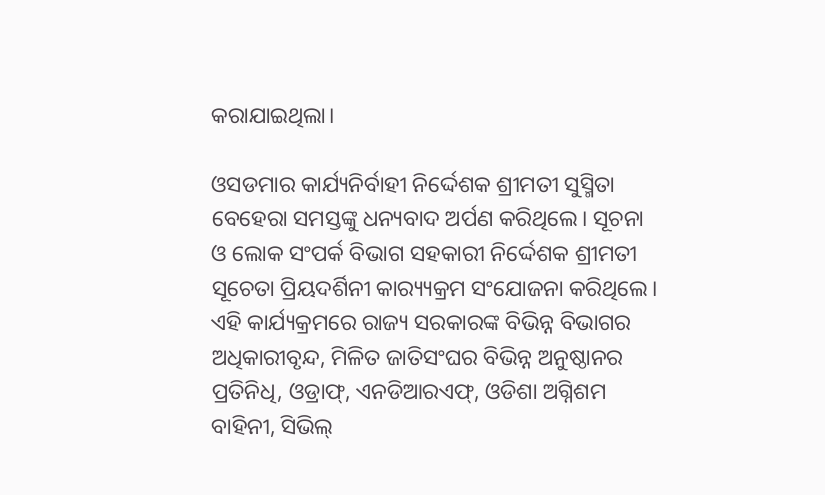କରାଯାଇଥିଲା।

ଓସଡମାର କାର୍ଯ୍ୟନିର୍ବାହୀ ନିର୍ଦ୍ଦେଶକ ଶ୍ରୀମତୀ ସୁସ୍ମିତା ବେହେରା ସମସ୍ତଙ୍କୁ ଧନ୍ୟବାଦ ଅର୍ପଣ କରିଥିଲେ। ସୂଚନା ଓ ଲୋକ ସଂପର୍କ ବିଭାଗ ସହକାରୀ ନିର୍ଦ୍ଦେଶକ ଶ୍ରୀମତୀ ସୂଚେତା ପ୍ରିୟଦର୍ଶିନୀ କାର‌୍ୟ୍ୟକ୍ରମ ସଂଯୋଜନା କରିଥିଲେ। ଏହି କାର୍ଯ୍ୟକ୍ରମରେ ରାଜ୍ୟ ସରକାରଙ୍କ ବିଭିନ୍ନ ବିଭାଗର ଅଧିକାରୀବୃନ୍ଦ, ମିଳିତ ଜାତିସଂଘର ବିଭିନ୍ନ ଅନୁଷ୍ଠାନର ପ୍ରତିନିଧି, ଓଡ୍ରାଫ୍, ଏନଡିଆରଏଫ୍, ଓଡିଶା ଅଗ୍ନିଶମ ବାହିନୀ, ସିଭିଲ୍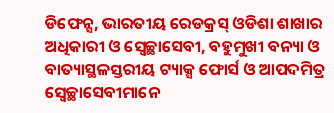ଡିଫେନ୍ସ, ଭାରତୀୟ ରେଡକ୍ରସ୍ ଓଡିଶା ଶାଖାର ଅଧିକାରୀ ଓ ସ୍ୱେଚ୍ଛାସେବୀ, ବହୁମୁଖୀ ବନ୍ୟା ଓ ବାତ୍ୟାସ୍ଥଳସ୍ତରୀୟ ଟ୍ୟାକ୍ସ ଫୋର୍ସ ଓ ଆପଦମିତ୍ର ସ୍ୱେଚ୍ଛାସେବୀମାନେ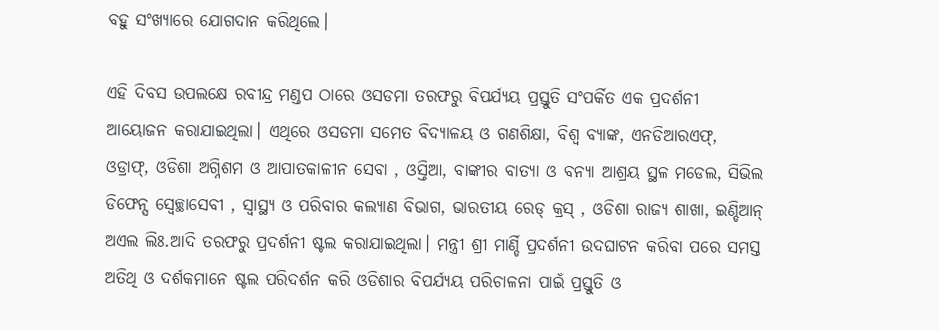ବହୁ ସଂଖ୍ୟାରେ ଯୋଗଦାନ କରିଥିଲେ।

ଏହି ଦିବସ ଉପଲକ୍ଷେ ରବୀନ୍ଦ୍ର ମଣ୍ଡପ ଠାରେ ଓସଡମା ତରଫରୁ ବିପର୍ଯ୍ୟୟ ପ୍ରସ୍ତୁତି ସଂପର୍କିତ ଏକ ପ୍ରଦର୍ଶନୀ ଆୟୋଜନ କରାଯାଇଥିଲା। ଏଥିରେ ଓସଡମା ସମେତ ବିଦ୍ୟାଳୟ ଓ ଗଣଶିକ୍ଷା, ବିଶ୍ୱ ବ୍ୟାଙ୍କ, ଏନଡିଆରଏଫ୍, ଓଡ୍ରାଫ୍, ଓଡିଶା ଅଗ୍ନିଶମ ଓ ଆପାତକାଳୀନ ସେବା , ଓସ୍ତିଆ, ବାଙ୍କୀର ବାତ୍ୟା ଓ ବନ୍ୟା ଆଶ୍ରୟ ସ୍ଥଳ ମଡେଲ, ସିଭିଲ ଡିଫେନ୍ସ ସ୍ୱେଚ୍ଛାସେବୀ , ସ୍ୱାସ୍ଥ୍ୟ ଓ ପରିବାର କଲ୍ୟାଣ ବିଭାଗ, ଭାରତୀୟ ରେଡ୍ କ୍ରସ୍ , ଓଡିଶା ରାଜ୍ୟ ଶାଖା, ଇଣ୍ଡିଆନ୍ ଅଏଲ ଲିଃ.ଆଦି ତରଫରୁ ପ୍ରଦର୍ଶନୀ ଷ୍ଟଲ କରାଯାଇଥିଲା। ମନ୍ତ୍ରୀ ଶ୍ରୀ ମାର୍ଣ୍ଡି ପ୍ରଦର୍ଶନୀ ଉଦଘାଟନ କରିବା ପରେ ସମସ୍ତ ଅତିଥି ଓ ଦର୍ଶକମାନେ ଷ୍ଟଲ ପରିଦର୍ଶନ କରି ଓଡିଶାର ବିପର୍ଯ୍ୟୟ ପରିଚାଳନା ପାଇଁ ପ୍ରସ୍ତୁତି ଓ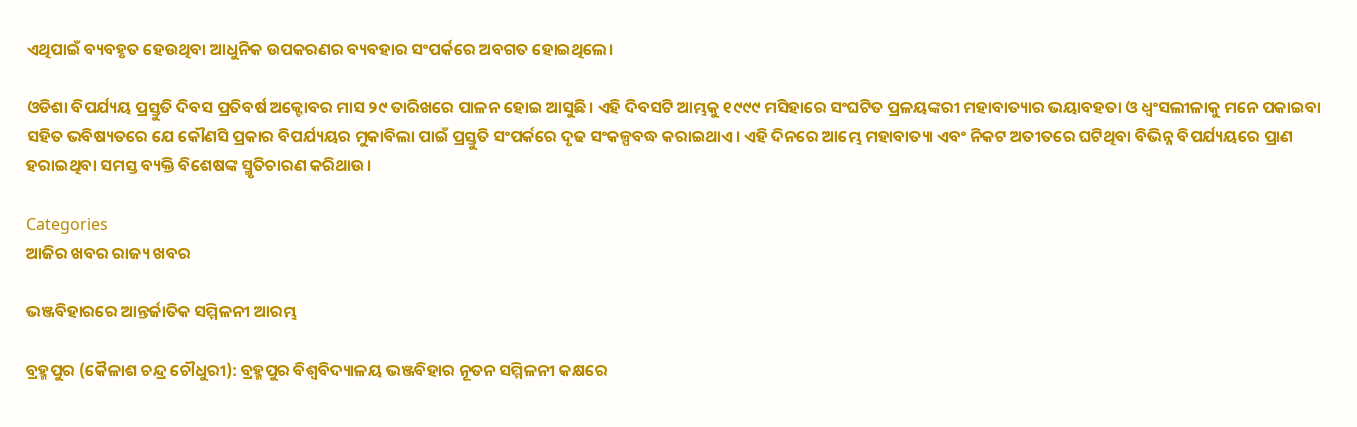ଏଥିପାଇଁ ବ୍ୟବହୃତ ହେଉଥିବା ଆଧୁନିକ ଉପକରଣର ବ୍ୟବହାର ସଂପର୍କରେ ଅବଗତ ହୋଇଥିଲେ।

ଓଡିଶା ବିପର୍ଯ୍ୟୟ ପ୍ରସ୍ତୁତି ଦିବସ ପ୍ରତିବର୍ଷ ଅକ୍ଟୋବର ମାସ ୨୯ ତାରିଖରେ ପାଳନ ହୋଇ ଆସୁଛି। ଏହି ଦିବସଟି ଆମ୍ଭକୁ ୧୯୯୯ ମସିହାରେ ସଂଘଟିତ ପ୍ରଳୟଙ୍କରୀ ମହାବାତ୍ୟାର ଭୟାବହତା ଓ ଧ୍ୱଂସଲୀଳାକୁ ମନେ ପକାଇବା ସହିତ ଭବିଷ୍ୟତରେ ଯେ କୌଣସି ପ୍ରକାର ବିପର୍ଯ୍ୟୟର ମୁକାବିଲା ପାଇଁ ପ୍ରସ୍ତୁତି ସଂପର୍କରେ ଦୃଢ ସଂକଳ୍ପବଦ୍ଧ କରାଇଥାଏ। ଏହି ଦିନରେ ଆମ୍ଭେ ମହାବାତ୍ୟା ଏବଂ ନିକଟ ଅତୀତରେ ଘଟିଥିବା ବିଭିନ୍ନ ବିପର୍ଯ୍ୟୟରେ ପ୍ରାଣ ହରାଇଥିବା ସମସ୍ତ ବ୍ୟକ୍ତି ବିଶେଷଙ୍କ ସ୍ମୃତିଚାରଣ କରିଥାଉ।

Categories
ଆଜିର ଖବର ରାଜ୍ୟ ଖବର

ଭଞ୍ଜବିହାରରେ ଆନ୍ତର୍ଜାତିକ ସମ୍ମିଳନୀ ଆରମ୍ଭ

ବ୍ରହ୍ମପୁର (କୈଳାଶ ଚନ୍ଦ୍ର ଚୌଧୁରୀ): ବ୍ରହ୍ମପୁର ବିଶ୍ଵବିଦ୍ୟାଳୟ ଭଞ୍ଜବିହାର ନୂତନ ସମ୍ମିଳନୀ କକ୍ଷରେ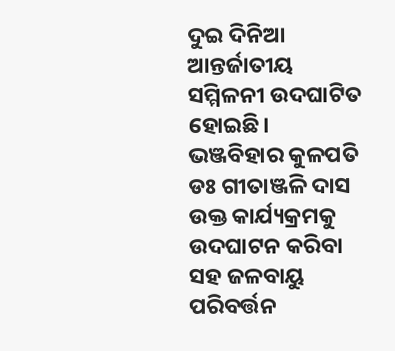ଦୁଇ ଦିନିଆ ଆନ୍ତର୍ଜାତୀୟ ସମ୍ମିଳନୀ ଉଦଘାଟିତ ହୋଇଛି। ଭଞ୍ଜବିହାର କୁଳପତି ଡଃ ଗୀତାଞ୍ଜଳି ଦାସ ଉକ୍ତ କାର୍ଯ୍ୟକ୍ରମକୁ ଉଦଘାଟନ କରିବା ସହ ଜଳବାୟୁ ପରିବର୍ତ୍ତନ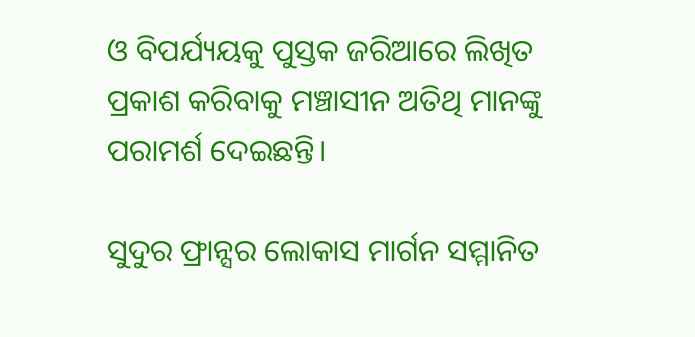ଓ ବିପର୍ଯ୍ୟୟକୁ ପୁସ୍ତକ ଜରିଆରେ ଲିଖିତ ପ୍ରକାଶ କରିବାକୁ ମଞ୍ଚାସୀନ ଅତିଥି ମାନଙ୍କୁ ପରାମର୍ଶ ଦେଇଛନ୍ତି।

ସୁଦୁର ଫ୍ରାନ୍ସର ଲୋକାସ ମାର୍ଗନ ସମ୍ମାନିତ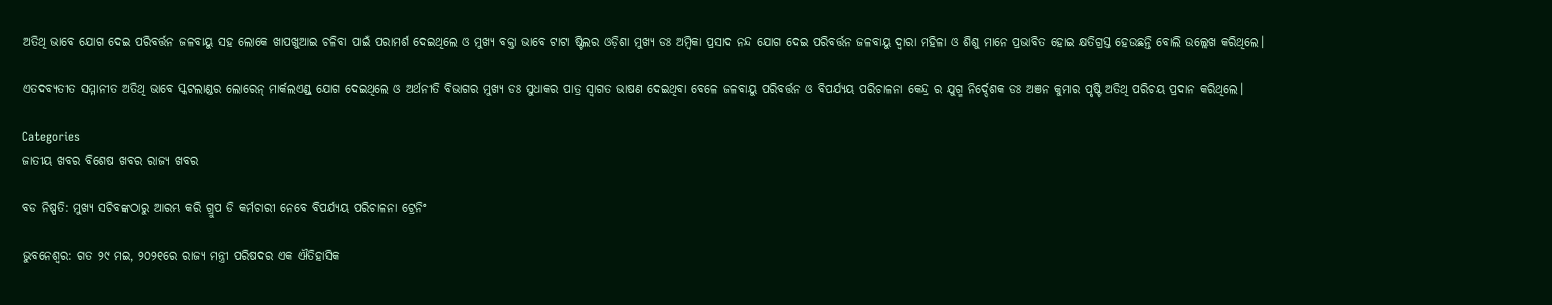ଅତିଥି ଭାବେ ଯୋଗ ଦେଇ ପରିବର୍ତ୍ତନ ଜଳବାୟୁ ସହ ଲୋକେ ଖାପଖୁଆଇ ଚଳିବା ପାଇଁ ପରାମର୍ଶ ଦେଇଥିଲେ ଓ ମୁଖ୍ୟ ବକ୍ତା ଭାବେ ଟାଟା ଷ୍ଟିଲର ଓଡ଼ିଶା ମୁଖ୍ୟ ଡଃ ଅମ୍ବିକା ପ୍ରସାଦ ନନ୍ଦ ଯୋଗ ଦେଇ ପରିବର୍ତ୍ତନ ଜଳବାୟୁ ଦ୍ଵାରା ମହିଳା ଓ ଶିଶୁ ମାନେ ପ୍ରଭାବିତ ହୋଇ କ୍ଷତିଗ୍ରସ୍ତ ହେଉଛନ୍ତି ବୋଲି ଉଲ୍ଲେଖ କରିଥିଲେ।

ଏତଦବ୍ୟତୀତ ସମ୍ମାନୀତ ଅତିଥି ଭାବେ ସ୍କଟଲାଣ୍ଡର ଲୋରେନ୍ ମାର୍କଲଏଣ୍ଡ୍ ଯୋଗ ଦେଇଥିଲେ ଓ ଅର୍ଥନୀତି ବିଭାଗର ମୁଖ୍ୟ ଡଃ ସୁଧାକର ପାତ୍ର ସ୍ବାଗତ ଭାଷଣ ଦେଇଥିବା ବେଳେ ଜଳବାୟୁ ପରିବର୍ତ୍ତନ ଓ ବିପର୍ଯ୍ୟୟ ପରିଚାଳନା କେନ୍ଦ୍ର ର ଯୁଗ୍ମ ନିର୍ଦ୍ଦେଶକ ଡଃ ଅଞନ କୁମାର ପୃଷ୍ଟି ଅତିଥି ପରିଚୟ ପ୍ରଦାନ କରିଥିଲେ।

Categories
ଜାତୀୟ ଖବର ବିଶେଷ ଖବର ରାଜ୍ୟ ଖବର

ବଡ ନିଷ୍ପତି: ମୁଖ୍ୟ ସଚିବଙ୍କଠାରୁ ଆରମ୍ଭ କରି ଗ୍ରୁପ ଡି କର୍ମଚାରୀ ନେବେ ବିପର୍ଯ୍ୟୟ ପରିଚାଳନା ଟ୍ରେନିଂ

ଭୁବନେଶ୍ବର: ଗତ ୨୯ ମଇ, ୨୦୨୧ରେ ରାଜ୍ୟ ମନ୍ତ୍ରୀ ପରିଷଦର ଏକ ଐତିହାସିକ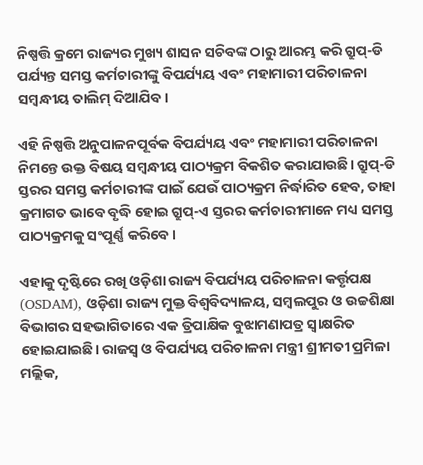ନିଷ୍ପତ୍ତି କ୍ରମେ ରାଜ୍ୟର ମୁଖ୍ୟ ଶାସନ ସଚିବଙ୍କ ଠାରୁ ଆରମ୍ଭ କରି ଗ୍ରୁପ୍‌-ଡି ପର୍ଯ୍ୟନ୍ତ ସମସ୍ତ କର୍ମଚାରୀଙ୍କୁ ବିପର୍ଯ୍ୟୟ ଏବଂ ମହାମାରୀ ପରିଚାଳନା ସମ୍ବନ୍ଧୀୟ ତାଲିମ୍‌ ଦିଆଯିବ।

ଏହି ନିଷ୍ପତ୍ତି ଅନୁପାଳନପୂର୍ବକ ବିପର୍ଯ୍ୟୟ ଏବଂ ମହାମାରୀ ପରିଚାଳନା ନିମନ୍ତେ ଉକ୍ତ ବିଷୟ ସମ୍ବନ୍ଧୀୟ ପାଠ୍ୟକ୍ରମ ବିକଶିତ କରାଯାଉଛି। ଗ୍ରୁପ୍‌-ଡି ସ୍ତରର ସମସ୍ତ କର୍ମଚାରୀଙ୍କ ପାଇଁ ଯେଉଁ ପାଠ୍ୟକ୍ରମ ନିର୍ଦ୍ଧାରିତ ହେବ, ତାହା କ୍ରମାଗତ ଭାବେ ବୃଦ୍ଧି ହୋଇ ଗ୍ରୁପ୍‌-ଏ ସ୍ତରର କର୍ମଚାରୀମାନେ ମଧ୍ୟ ସମସ୍ତ ପାଠ୍ୟକ୍ରମକୁ ସଂପୂର୍ଣ୍ଣ କରିବେ।

ଏହାକୁ ଦୃଷ୍ଟିରେ ରଖି ଓଡ଼ିଶା ରାଜ୍ୟ ବିପର୍ଯ୍ୟୟ ପରିଚାଳନା କର୍ତ୍ତୃପକ୍ଷ (OSDAM), ଓଡ଼ିଶା ରାଜ୍ୟ ମୁକ୍ତ ବିଶ୍ୱବିଦ୍ୟାଳୟ, ସମ୍ବଲପୁର ଓ ଉଚ୍ଚଶିକ୍ଷା ବିଭାଗର ସହଭାଗିତାରେ ଏକ ତ୍ରିପାକ୍ଷିକ ବୁଝାମଣାପତ୍ର ସ୍ୱାକ୍ଷରିତ ହୋଇଯାଇଛି। ରାଜସ୍ୱ ଓ ବିପର୍ଯ୍ୟୟ ପରିଚାଳନା ମନ୍ତ୍ରୀ ଶ୍ରୀମତୀ ପ୍ରମିଳା ମଲ୍ଲିକ,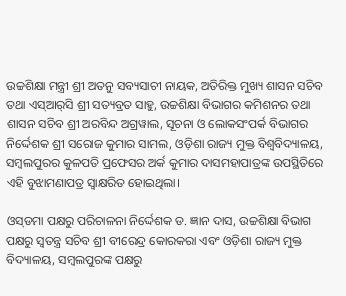ଉଚ୍ଚଶିକ୍ଷା ମନ୍ତ୍ରୀ ଶ୍ରୀ ଅତନୁ ସବ୍ୟସାଚୀ ନାୟକ, ଅତିରିକ୍ତ ମୁଖ୍ୟ ଶାସନ ସଚିବ ତଥା ଏସ୍‌ଆର୍‌ସି ଶ୍ରୀ ସତ୍ୟବ୍ରତ ସାହୁ, ଉଚ୍ଚଶିକ୍ଷା ବିଭାଗର କମିଶନର ତଥା ଶାସନ ସଚିବ ଶ୍ରୀ ଅରବିନ୍ଦ ଅଗ୍ରୱାଲ, ସୂଚନା ଓ ଲୋକସଂପର୍କ ବିଭାଗର ନିର୍ଦ୍ଦେଶକ ଶ୍ରୀ ସରୋଜ କୁମାର ସାମଲ, ଓଡ଼ିଶା ରାଜ୍ୟ ମୁକ୍ତ ବିଶ୍ୱବିଦ୍ୟାଳୟ, ସମ୍ବଲପୁରର କୁଳପତି ପ୍ରଫେସର ଅର୍କ କୁମାର ଦାସମହାପାତ୍ରଙ୍କ ଉପସ୍ଥିତିରେ ଏହି ବୁଝାମଣାପତ୍ର ସ୍ୱାକ୍ଷରିତ ହୋଇଥିଲା।

ଓସ୍‌ଡମା ପକ୍ଷରୁ ପରିଚାଳନା ନିର୍ଦ୍ଦେଶକ ଡ. ଜ୍ଞାନ ଦାସ, ଉଚ୍ଚଶିକ୍ଷା ବିଭାଗ ପକ୍ଷରୁ ସ୍ୱତନ୍ତ୍ର ସଚିବ ଶ୍ରୀ ବୀରେନ୍ଦ୍ର କୋରକରା ଏବଂ ଓଡ଼ିଶା ରାଜ୍ୟ ମୁକ୍ତ ବିଦ୍ୟାଳୟ, ସମ୍ବଲପୁରଙ୍କ ପକ୍ଷରୁ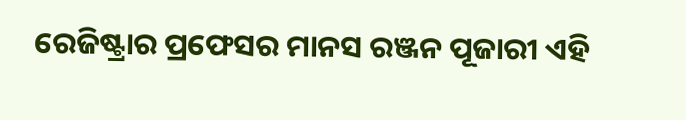ରେଜିଷ୍ଟ୍ରାର ପ୍ରଫେସର ମାନସ ରଞ୍ଜନ ପୂଜାରୀ ଏହି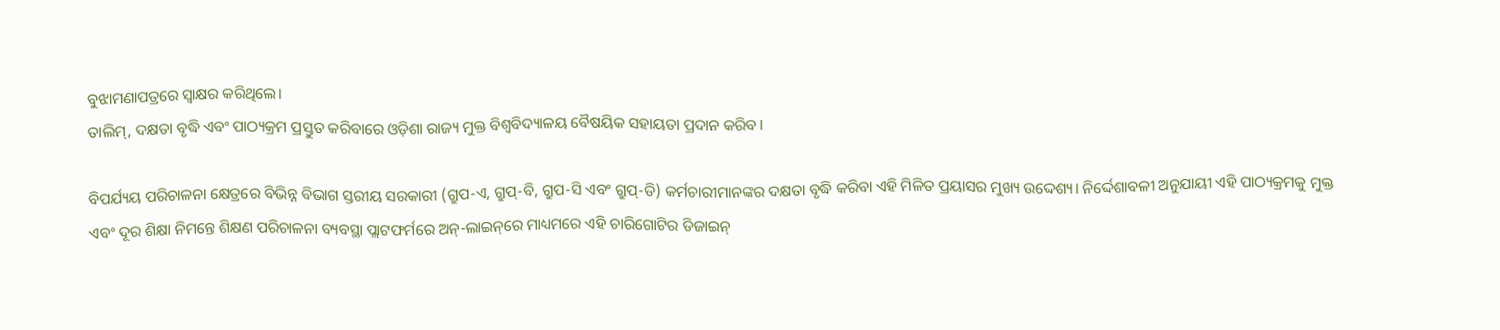ବୁଝାମଣାପତ୍ରରେ ସ୍ୱାକ୍ଷର କରିଥିଲେ।
ତାଲିମ୍‌, ଦକ୍ଷତା ବୃଦ୍ଧି ଏବଂ ପାଠ୍ୟକ୍ରମ ପ୍ରସ୍ତୁତ କରିବାରେ ଓଡ଼ିଶା ରାଜ୍ୟ ମୁକ୍ତ ବିଶ୍ୱବିଦ୍ୟାଳୟ ବୈଷୟିକ ସହାୟତା ପ୍ରଦାନ କରିବ।

ବିପର୍ଯ୍ୟୟ ପରିଚାଳନା କ୍ଷେତ୍ରରେ ବିଭିନ୍ନ ବିଭାଗ ସ୍ତରୀୟ ସରକାରୀ (ଗ୍ରୁପ-ଏ, ଗ୍ରୁପ୍‌-ବି, ଗ୍ରୁପ-ସି ଏବଂ ଗ୍ରୁପ୍‌-ଡି) କର୍ମଚାରୀମାନଙ୍କର ଦକ୍ଷତା ବୃଦ୍ଧି କରିବା ଏହି ମିଳିତ ପ୍ରୟାସର ମୁଖ୍ୟ ଉଦ୍ଦେଶ୍ୟ। ନିର୍ଦ୍ଦେଶାବଳୀ ଅନୁଯାୟୀ ଏହି ପାଠ୍ୟକ୍ରମକୁ ମୁକ୍ତ ଏବଂ ଦୂର ଶିକ୍ଷା ନିମନ୍ତେ ଶିକ୍ଷଣ ପରିଚାଳନା ବ୍ୟବସ୍ଥା ପ୍ଲାଟଫର୍ମରେ ଅନ୍‌-ଲାଇନ୍‌ରେ ମାଧ୍ୟମରେ ଏହି ଚାରିଗୋଟିର ଡିଜାଇନ୍‌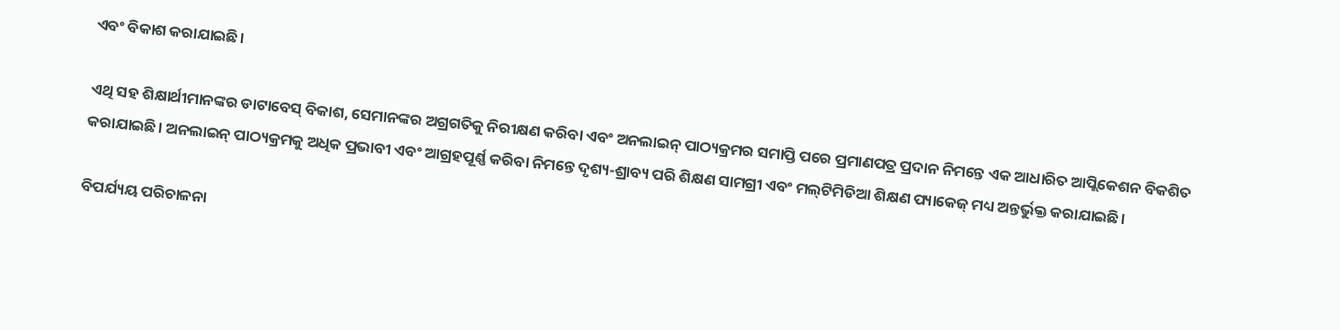ଏବଂ ବିକାଶ କରାଯାଇଛି।

ଏଥି ସହ ଶିକ୍ଷାର୍ଥୀମାନଙ୍କର ଡାଟାବେସ୍‌ ବିକାଶ, ସେମାନଙ୍କର ଅଗ୍ରଗତିକୁ ନିରୀକ୍ଷଣ କରିବା ଏବଂ ଅନଲାଇନ୍‌ ପାଠ୍ୟକ୍ରମର ସମାପ୍ତି ପରେ ପ୍ରମାଣପତ୍ର ପ୍ରଦାନ ନିମନ୍ତେ ଏକ ଆଧାରିତ ଆପ୍ଲିକେଶନ ବିକଶିତ କରାଯାଇଛି। ଅନଲାଇନ୍‌ ପାଠ୍ୟକ୍ରମକୁ ଅଧିକ ପ୍ରଭାବୀ ଏବଂ ଆଗ୍ରହପୂର୍ଣ୍ଣ କରିବା ନିମନ୍ତେ ଦୃଶ୍ୟ-ଶ୍ରାବ୍ୟ ପରି ଶିକ୍ଷଣ ସାମଗ୍ରୀ ଏବଂ ମଲ୍‌ଟିମିଡିଆ ଶିକ୍ଷଣ ପ୍ୟାକେଜ୍‌ ମଧ୍ୟ ଅନ୍ତର୍ଭୁକ୍ତ କରାଯାଇଛି।

ବିପର୍ଯ୍ୟୟ ପରିଚାଳନା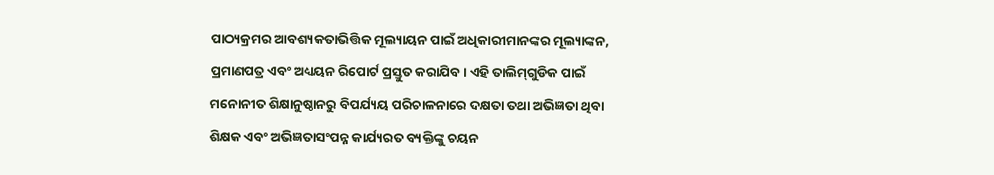ପାଠ୍ୟକ୍ରମର ଆବଶ୍ୟକତାଭିତ୍ତିକ ମୂଲ୍ୟାୟନ ପାଇଁ ଅଧିକାରୀମାନଙ୍କର ମୂଲ୍ୟାଙ୍କନ, ପ୍ରମାଣପତ୍ର ଏବଂ ଅଧ୍ୟୟନ ରିପୋର୍ଟ ପ୍ରସ୍ତୁତ କରାଯିବ। ଏହି ତାଲିମ୍‌ଗୁଡିକ ପାଇଁ ମନୋନୀତ ଶିକ୍ଷାନୁଷ୍ଠାନରୁ ବିପର୍ଯ୍ୟୟ ପରିଚାଳନାରେ ଦକ୍ଷତା ତଥା ଅଭିଜ୍ଞତା ଥିବା ଶିକ୍ଷକ ଏବଂ ଅଭିଜ୍ଞତାସଂପନ୍ନ କାର୍ଯ୍ୟରତ ବ୍ୟକ୍ତିଙ୍କୁ ଚୟନ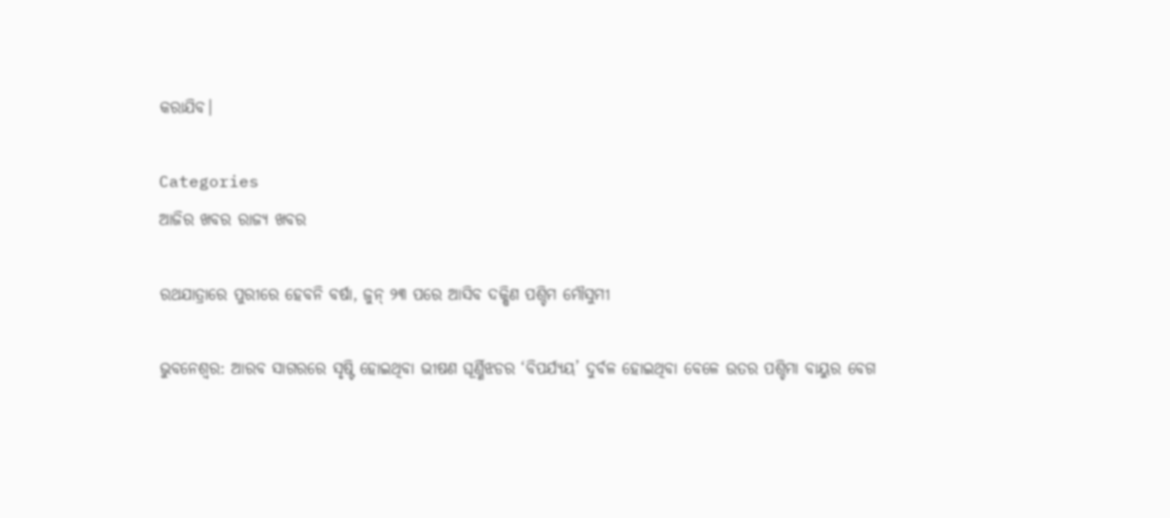କରାଯିବ।

Categories
ଆଜିର ଖବର ରାଜ୍ୟ ଖବର

ରଥଯାତ୍ରାରେ ପୁରୀରେ ହେବନି ବର୍ଷା, ଜୁନ୍ ୨୩ ପରେ ଆସିବ ଦକ୍ଷିଣ ପଶ୍ଚିମ ମୌସୁମୀ

ଭୁବନେଶ୍ୱର: ଆରବ ସାଗରରେ ସୃଷ୍ଟି ହୋଇଥିବା ଭୀଷଣ ଘୂର୍ଣ୍ଣିଝଡର ‘ବିପର୍ଯ୍ୟୟ’ ଦୁର୍ବଳ ହୋଇଥିବା ବେଳେ ଉତର ପଶ୍ଚିମା ବାୟୁର ବେଗ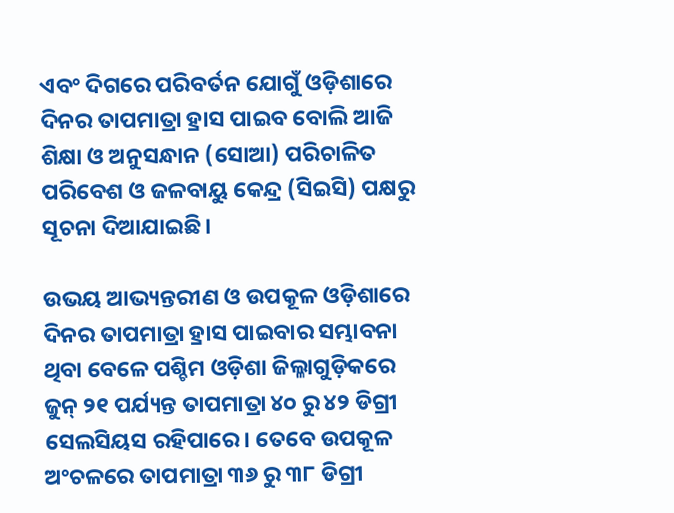ଏବଂ ଦିଗରେ ପରିବର୍ତନ ଯୋଗୁଁ ଓଡ଼ିଶାରେ ଦିନର ତାପମାତ୍ରା ହ୍ରାସ ପାଇବ ବୋଲି ଆଜି ଶିକ୍ଷା ଓ ଅନୁସନ୍ଧାନ (ସୋଆ) ପରିଚାଳିତ ପରିବେଶ ଓ ଜଳବାୟୁ କେନ୍ଦ୍ର (ସିଇସି) ପକ୍ଷରୁ ସୂଚନା ଦିଆଯାଇଛି।

ଉଭୟ ଆଭ୍ୟନ୍ତରୀଣ ଓ ଉପକୂଳ ଓଡ଼ିଶାରେ ଦିନର ତାପମାତ୍ରା ହ୍ରାସ ପାଇବାର ସମ୍ଭାବନା ଥିବା ବେଳେ ପଶ୍ଚିମ ଓଡ଼ିଶା ଜିଲ୍ଳାଗୁଡ଼ିକରେ ଜୁନ୍ ୨୧ ପର୍ଯ୍ୟନ୍ତ ତାପମାତ୍ରା ୪୦ ରୁ ୪୨ ଡିଗ୍ରୀ ସେଲସିୟସ ରହିପାରେ। ତେବେ ଉପକୂଳ ଅଂଚଳରେ ତାପମାତ୍ରା ୩୬ ରୁ ୩୮ ଡିଗ୍ରୀ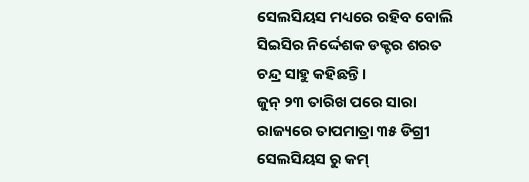ସେଲସିୟସ ମଧ୍ୟରେ ରହିବ ବୋଲି ସିଇସିର ନିର୍ଦ୍ଦେଶକ ଡକ୍ଟର ଶରତ ଚନ୍ଦ୍ର ସାହୁ କହିଛନ୍ତି।
ଜୁନ୍ ୨୩ ତାରିଖ ପରେ ସାରା ରାଜ୍ୟରେ ତାପମାତ୍ରା ୩୫ ଡିଗ୍ରୀ ସେଲସିୟସ ରୁ କମ୍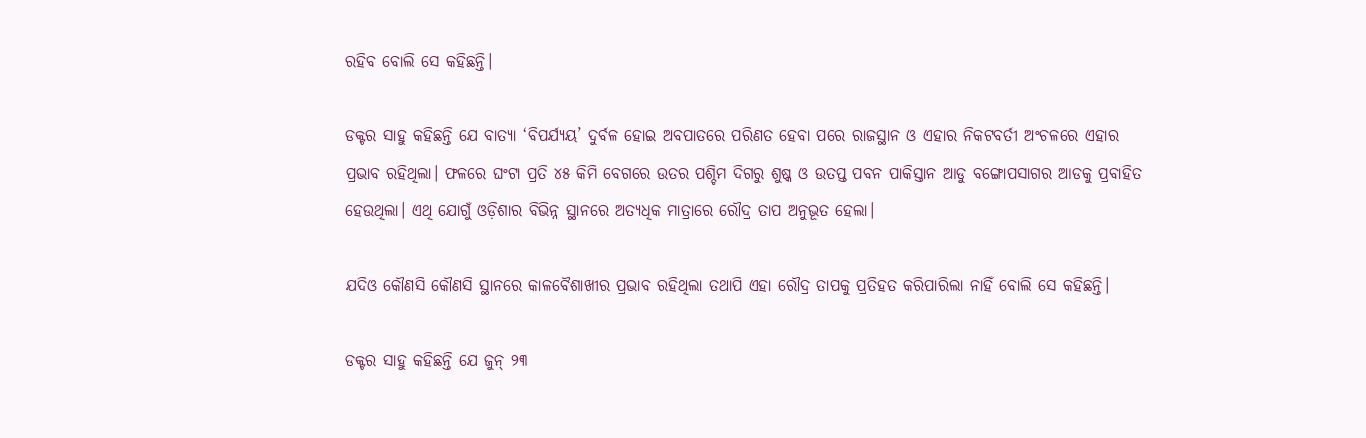ରହିବ ବୋଲି ସେ କହିଛନ୍ତି।

ଡକ୍ଟର ସାହୁ କହିଛନ୍ତି ଯେ ବାତ୍ୟା ‘ବିପର୍ଯ୍ୟୟ’ ଦୁର୍ବଳ ହୋଇ ଅବପାତରେ ପରିଣତ ହେବା ପରେ ରାଜସ୍ଥାନ ଓ ଏହାର ନିକଟବର୍ତୀ ଅଂଚଳରେ ଏହାର ପ୍ରଭାବ ରହିଥିଲା। ଫଳରେ ଘଂଟା ପ୍ରତି ୪୫ କିମି ବେଗରେ ଉତର ପଶ୍ଚିମ ଦିଗରୁ ଶୁଷ୍କ ଓ ଉତପ୍ତ ପବନ ପାକିସ୍ତାନ ଆଡୁ ବଙ୍ଗୋପସାଗର ଆଡକୁ ପ୍ରବାହିତ ହେଉଥିଲା। ଏଥି ଯୋଗୁଁ ଓଡ଼ିଶାର ବିଭିନ୍ନ ସ୍ଥାନରେ ଅତ୍ୟଧିକ ମାତ୍ରାରେ ରୌଦ୍ର ତାପ ଅନୁଭୂତ ହେଲା।

ଯଦିଓ କୌଣସି କୌଣସି ସ୍ଥାନରେ କାଳବୈଶାଖୀର ପ୍ରଭାବ ରହିଥିଲା ତଥାପି ଏହା ରୌଦ୍ର ତାପକୁ ପ୍ରତିହତ କରିପାରିଲା ନାହିଁ ବୋଲି ସେ କହିଛନ୍ତି।

ଡକ୍ଟର ସାହୁ କହିଛନ୍ତି ଯେ ଜୁନ୍ ୨୩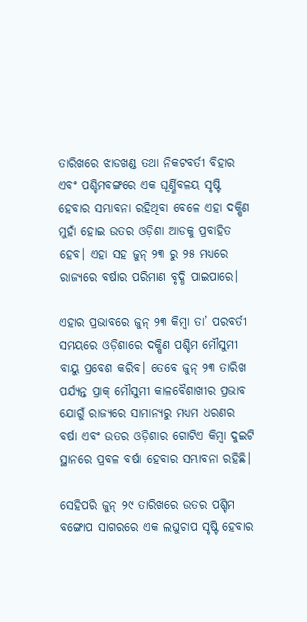ତାରିଖରେ ଝାଡଖଣ୍ଡ ତଥା ନିକଟବର୍ତୀ ବିହାର ଏବଂ ପଶ୍ଚିମବଙ୍ଗରେ ଏକ ଘୂର୍ଣ୍ଣିବଳୟ ସୃଷ୍ଟି ହେବାର ସମ୍ଭାବନା ରହିଥିବା ବେଳେ ଏହା ଦକ୍ଷିଣ ମୁହାଁ ହୋଇ ଉତର ଓଡ଼ିଶା ଆଡକୁ ପ୍ରବାହିତ ହେବ। ଏହା ସହ ଜୁନ୍ ୨୩ ରୁ ୨୫ ମଧ୍ୟରେ ରାଜ୍ୟରେ ବର୍ଷାର ପରିମାଣ ବୃଦ୍ଧି ପାଇପାରେ।

ଏହାର ପ୍ରଭାବରେ ଜୁନ୍ ୨୩ କିମ୍ବା ତା’ ପରବର୍ତୀ ସମୟରେ ଓଡ଼ିଶାରେ ଦକ୍ଷିଣ ପଶ୍ଚିମ ମୌସୁମୀ ବାୟୁ ପ୍ରବେଶ କରିବ। ତେବେ ଜୁନ୍ ୨୩ ତାରିଖ ପର୍ଯ୍ୟନ୍ତ ପ୍ରାକ୍ ମୌସୁମୀ କାଳବୈଶାଖୀର ପ୍ରଭାବ ଯୋଗୁଁ ରାଜ୍ୟରେ ସାମାନ୍ୟରୁ ମଧ୍ୟମ ଧରଣର ବର୍ଷା ଏବଂ ଉତର ଓଡ଼ିଶାର ଗୋଟିଏ କିମ୍ବା ଦୁଇଟି ସ୍ଥାନରେ ପ୍ରବଳ ବର୍ଷା ହେବାର ସମ୍ଭାବନା ରହିଛି।

ସେହିପରି ଜୁନ୍ ୨୯ ତାରିଖରେ ଉତର ପଶ୍ଚିମ ବଙ୍ଗୋପ ସାଗରରେ ଏକ ଲଘୁଚାପ ସୃଷ୍ଟି ହେବାର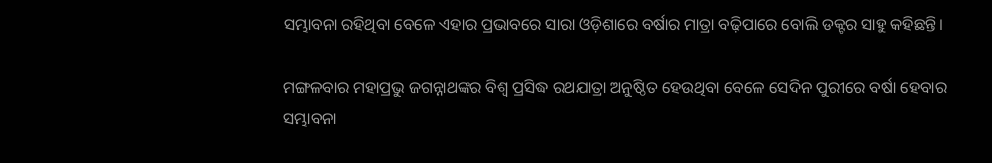ସମ୍ଭାବନା ରହିଥିବା ବେଳେ ଏହାର ପ୍ରଭାବରେ ସାରା ଓଡ଼ିଶାରେ ବର୍ଷାର ମାତ୍ରା ବଢ଼ିପାରେ ବୋଲି ଡକ୍ଟର ସାହୁ କହିଛନ୍ତି।

ମଙ୍ଗଳବାର ମହାପ୍ରଭୁ ଜଗନ୍ନାଥଙ୍କର ବିଶ୍ୱ ପ୍ରସିଦ୍ଧ ରଥଯାତ୍ରା ଅନୁଷ୍ଠିତ ହେଉଥିବା ବେଳେ ସେଦିନ ପୁରୀରେ ବର୍ଷା ହେବାର ସମ୍ଭାବନା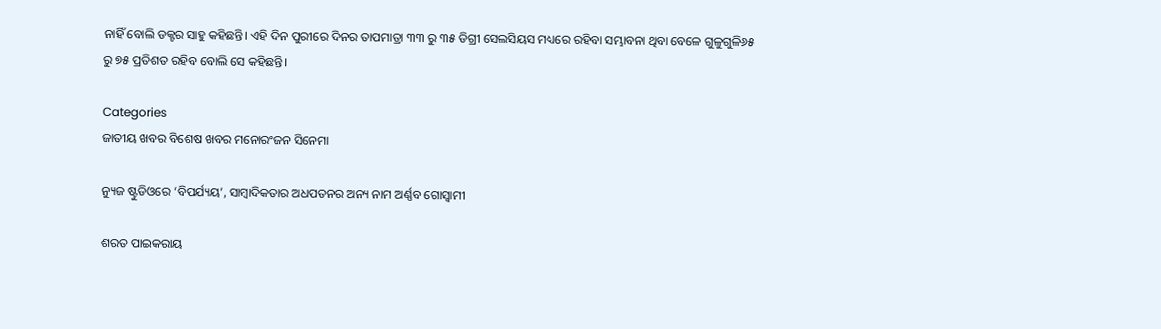ନାହିଁ ବୋଲି ଡକ୍ଟର ସାହୁ କହିଛନ୍ତି। ଏହି ଦିନ ପୁରୀରେ ଦିନର ତାପମାତ୍ରା ୩୩ ରୁ ୩୫ ଡିଗ୍ରୀ ସେଲସିୟସ ମଧ୍ୟରେ ରହିବା ସମ୍ଭାବନା ଥିବା ବେଳେ ଗୁଳୁଗୁଳି୬୫ ରୁ ୭୫ ପ୍ରତିଶତ ରହିବ ବୋଲି ସେ କହିଛନ୍ତି।

Categories
ଜାତୀୟ ଖବର ବିଶେଷ ଖବର ମନୋରଂଜନ ସିନେମା

ନ୍ୟୁଜ ଷ୍ଟୁଡିଓରେ ‘ବିପର୍ଯ୍ୟୟ’, ସାମ୍ବାଦିକତାର ଅଧପତନର ଅନ୍ୟ ନାମ ଅର୍ଣ୍ଣବ ଗୋସ୍ବାମୀ

ଶରତ ପାଇକରାୟ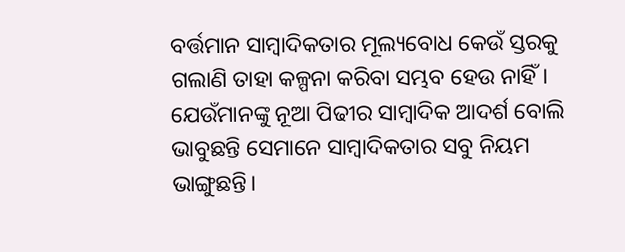ବର୍ତ୍ତମାନ ସାମ୍ବାଦିକତାର ମୂଲ୍ୟବୋଧ କେଉଁ ସ୍ତରକୁ ଗଲାଣି ତାହା କଳ୍ପନା କରିବା ସମ୍ଭବ ହେଉ ନାହିଁ। ଯେଉଁମାନଙ୍କୁ ନୂଆ ପିଢୀର ସାମ୍ବାଦିକ ଆଦର୍ଶ ବୋଲି ଭାବୁଛନ୍ତି ସେମାନେ ସାମ୍ବାଦିକତାର ସବୁ ନିୟମ ଭାଙ୍ଗୁଛନ୍ତି।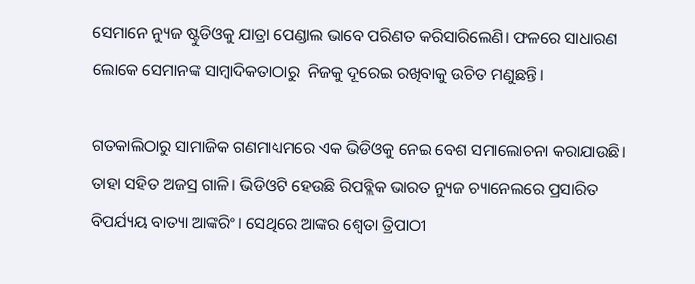ସେମାନେ ନ୍ୟୁଜ ଷ୍ଟୁଡିଓକୁ ଯାତ୍ରା ପେଣ୍ଡାଲ ଭାବେ ପରିଣତ କରିସାରିଲେଣି। ଫଳରେ ସାଧାରଣ ଲୋକେ ସେମାନଙ୍କ ସାମ୍ବାଦିକତାଠାରୁ  ନିଜକୁ ଦୂରେଇ ରଖିବାକୁ ଉଚିତ ମଣୁଛନ୍ତି।

ଗତକାଲିଠାରୁ ସାମାଜିକ ଗଣମାଧ୍ୟମରେ ଏକ ଭିଡିଓକୁ ନେଇ ବେଶ ସମାଲୋଚନା କରାଯାଉଛି। ତାହା ସହିତ ଅଜସ୍ର ଗାଳି। ଭିଡିଓଟି ହେଉଛି ରିପବ୍ଲିକ ଭାରତ ନ୍ୟୁଜ ଚ୍ୟାନେଲରେ ପ୍ରସାରିତ ବିପର୍ଯ୍ୟୟ ବାତ୍ୟା ଆଙ୍କରିଂ। ସେଥିରେ ଆଙ୍କର ଶ୍ବେତା ତ୍ରିପାଠୀ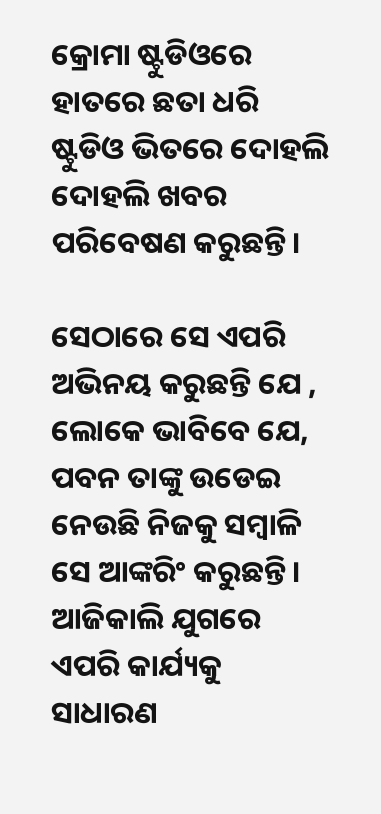କ୍ରୋମା ଷ୍ଟୁଡିଓରେ ହାତରେ ଛତା ଧରି ଷ୍ଟୁଡିଓ ଭିତରେ ଦୋହଲି ଦୋହଲି ଖବର ପରିବେଷଣ କରୁଛନ୍ତି।

ସେଠାରେ ସେ ଏପରି ଅଭିନୟ କରୁଛନ୍ତି ଯେ , ଲୋକେ ଭାବିବେ ଯେ, ପବନ ତାଙ୍କୁ ଉଡେଇ ନେଉଛି ନିଜକୁ ସମ୍ବାଳି ସେ ଆଙ୍କରିଂ କରୁଛନ୍ତି। ଆଜିକାଲି ଯୁଗରେ ଏପରି କାର୍ଯ୍ୟକୁ ସାଧାରଣ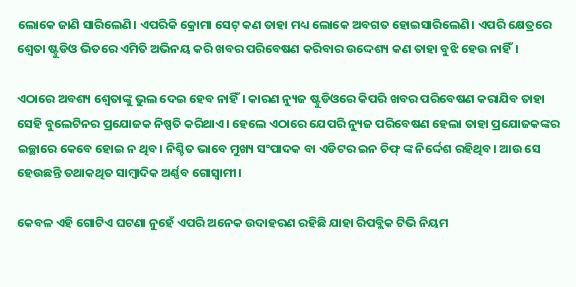ଲୋକେ ଜାଣି ସାରିଲେଣି। ଏପରିକି କ୍ରୋମା ସେଟ୍ କଣ ତାହା ମଧ୍ୟ ଲୋକେ ଅବଗତ ହୋଇସାରିଲେଣି। ଏପରି କ୍ଷେତ୍ରରେ ଶ୍ବେତା ଷ୍ଟୁଡିଓ ଭିତରେ ଏମିତି ଅଭିନୟ କରି ଖବର ପରିବେଷଣ କରିବାର ଉଦ୍ଦେଶ୍ୟ କଣ ତାହା ବୁଝି ହେଉ ନାହିଁ।

ଏଠାରେ ଅବଶ୍ୟ ଶ୍ବେତାଙ୍କୁ ଭୁଲ ଦେଇ ହେବ ନାହିଁ। କାରଣ ନ୍ୟୁଜ ଷ୍ଟୁଡିଓରେ କିପରି ଖବର ପରିବେଷଣ କରାଯିବ ତାହା ସେହି ବୁଲେଟିନର ପ୍ରଯୋଜକ ନିଷ୍ପତି କରିଥାଏ। ହେଲେ ଏଠାରେ ଯେପରି ନ୍ୟୁଜ ପରିବେଷଣ ହେଲା ତାହା ପ୍ରଯୋଜକଙ୍କର ଇଚ୍ଛାରେ କେବେ ହୋଇ ନ ଥିବ। ନିଶ୍ଚିତ ଭାବେ ମୁଖ୍ୟ ସଂପାଦକ ବା ଏଡିଟର ଇନ ଚିଫ୍ ଙ୍କ ନିର୍ଦ୍ଦେଶ ରହିଥିବ। ଆଉ ସେ ହେଉଛନ୍ତି ତଥାକଥିତ ସାମ୍ବାଦିକ ଅର୍ଣ୍ଣବ ଗୋସ୍ବାମୀ।

କେବଳ ଏହି ଗୋଟିଏ ଘଟଣା ନୁହେଁ ଏପରି ଅନେକ ଉଦାହରଣ ରହିଛି ଯାହା ରିପବ୍ଲିକ ଟିଭି ନିୟମ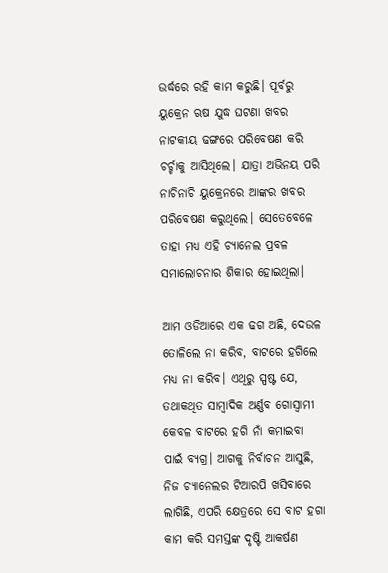ଉର୍ଦ୍ଧରେ ରହି କାମ କରୁଛି। ପୂର୍ବରୁ ୟୁକ୍ରେନ ଋଷ ଯୁଦ୍ଧ ଘଟଣା ଖବର ନାଟକୀୟ ଢଙ୍ଗରେ ପରିବେଷଣ କରି ଚର୍ଚ୍ଚାକୁ ଆସିଥିଲେ। ଯାତ୍ରା ଅଭିନୟ ପରି ନାଚିନାଚି ୟୁକ୍ରେନରେ ଆଙ୍କର ଖବର ପରିବେଷଣ କରୁଥିଲେ। ସେତେବେଳେ ତାହା ମଧ୍ୟ ଏହି ଚ୍ୟାନେଲ ପ୍ରବଳ ସମାଲୋଚନାର ଶିକାର ହୋଇଥିଲା।

ଆମ ଓଡିଆରେ ଏକ ଢଗ ଅଛି, ଦେଉଳ ତୋଳିଲେ ନା କରିବ, ବାଟରେ ହଗିଲେ ମଧ୍ୟ ନା କରିବ। ଏଥିରୁ ସ୍ପଷ୍ଟ ଯେ, ତଥାକଥିତ ସାମ୍ବାଦିକ ଅର୍ଣ୍ଣବ ଗୋସ୍ବାମୀ କେବଳ ବାଟରେ ହଗି ନାଁ କମାଇବା ପାଇଁ ବ୍ୟଗ୍ର। ଆଗକୁ ନିର୍ବାଚନ ଆସୁଛି, ନିଜ ଚ୍ୟାନେଲର ଟିଆରପି ଖସିବାରେ ଲାଗିଛି, ଏପରି କ୍ଷେତ୍ରରେ ସେ ବାଟ ହଗା କାମ କରି ସମସ୍ତଙ୍କ ଦୃଷ୍ଟି ଆକର୍ଷଣ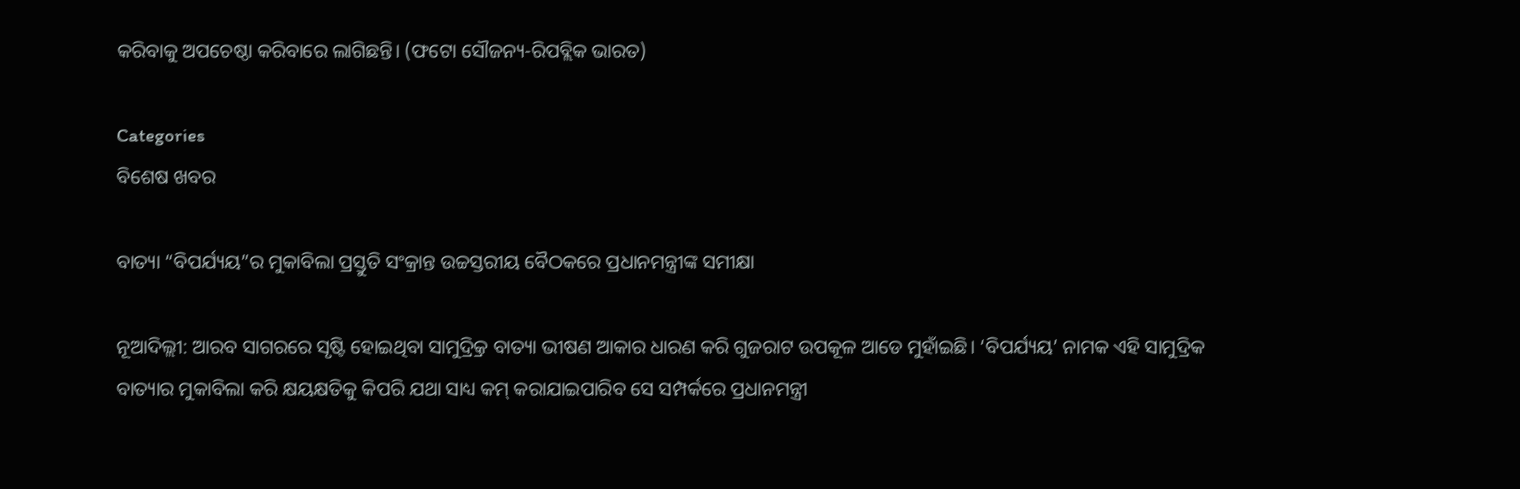କରିବାକୁ ଅପଚେଷ୍ଠା କରିବାରେ ଲାଗିଛନ୍ତି। (ଫଟୋ ସୌଜନ୍ୟ-ରିପବ୍ଲିକ ଭାରତ)

Categories
ବିଶେଷ ଖବର

ବାତ୍ୟା “ବିପର୍ଯ୍ୟୟ”ର ମୁକାବିଲା ପ୍ରସ୍ତୁତି ସଂକ୍ରାନ୍ତ ଉଚ୍ଚସ୍ତରୀୟ ବୈଠକରେ ପ୍ରଧାନମନ୍ତ୍ରୀଙ୍କ ସମୀକ୍ଷା

ନୂଆଦିଲ୍ଲୀ: ଆରବ ସାଗରରେ ସୃଷ୍ଟି ହୋଇଥିବା ସାମୁଦ୍ର୍ରିକ ବାତ୍ୟା ଭୀଷଣ ଆକାର ଧାରଣ କରି ଗୁଜରାଟ ଉପକୂଳ ଆଡେ ମୁହାଁଇଛି। ‘ବିପର୍ଯ୍ୟୟ’ ନାମକ ଏହି ସାମୁଦ୍ରିକ ବାତ୍ୟାର ମୁକାବିଲା କରି କ୍ଷୟକ୍ଷତିକୁ କିପରି ଯଥା ସାଧ୍ୟ କମ୍ କରାଯାଇପାରିବ ସେ ସମ୍ପର୍କରେ ପ୍ରଧାନମନ୍ତ୍ରୀ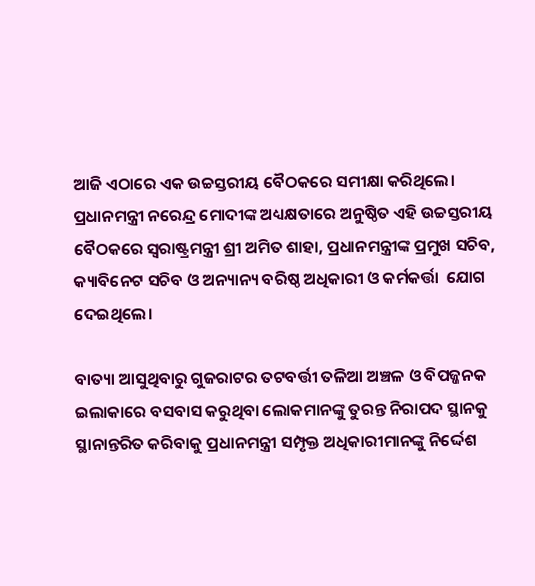ଆଜି ଏଠାରେ ଏକ ଉଚ୍ଚସ୍ତରୀୟ ବୈଠକରେ ସମୀକ୍ଷା କରିଥିଲେ। ପ୍ରଧାନମନ୍ତ୍ରୀ ନରେନ୍ଦ୍ର ମୋଦୀଙ୍କ ଅଧ୍ୟକ୍ଷତାରେ ଅନୁଷ୍ଠିତ ଏହି ଉଚ୍ଚସ୍ତରୀୟ ବୈଠକରେ ସ୍ୱରାଷ୍ଟ୍ରମନ୍ତ୍ରୀ ଶ୍ରୀ ଅମିତ ଶାହା, ପ୍ରଧାନମନ୍ତ୍ରୀଙ୍କ ପ୍ରମୁଖ ସଚିବ, କ୍ୟାବିନେଟ ସଚିବ ଓ ଅନ୍ୟାନ୍ୟ ବରିଷ୍ଠ ଅଧିକାରୀ ଓ କର୍ମକର୍ତ୍ତା  ଯୋଗ ଦେଇଥିଲେ।

ବାତ୍ୟା ଆସୁଥିବାରୁ ଗୁଜରାଟର ତଟବର୍ତ୍ତୀ ତଳିଆ ଅଞ୍ଚଳ ଓ ବିପଜ୍ଜନକ ଇଲାକାରେ ବସବାସ କରୁଥିବା ଲୋକମାନଙ୍କୁ ତୁରନ୍ତ ନିରାପଦ ସ୍ଥାନକୁ ସ୍ଥାନାନ୍ତରିତ କରିବାକୁ ପ୍ରଧାନମନ୍ତ୍ରୀ ସମ୍ପୃକ୍ତ ଅଧିକାରୀମାନଙ୍କୁ ନିର୍ଦ୍ଦେଶ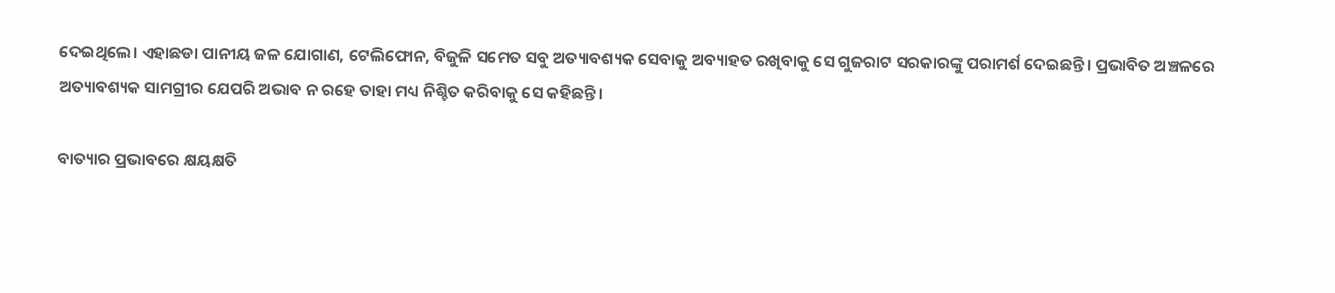ଦେଇଥିଲେ। ଏହାଛଡା ପାନୀୟ ଜଳ ଯୋଗାଣ, ଟେଲିଫୋନ, ବିଜୁଳି ସମେତ ସବୁ ଅତ୍ୟାବଶ୍ୟକ ସେବାକୁ ଅବ୍ୟାହତ ରଖିବାକୁ ସେ ଗୁଜରାଟ ସରକାରଙ୍କୁ ପରାମର୍ଶ ଦେଇଛନ୍ତି। ପ୍ରଭାବିତ ଅଞ୍ଚଳରେ ଅତ୍ୟାବଶ୍ୟକ ସାମଗ୍ରୀର ଯେପରି ଅଭାବ ନ ରହେ ତାହା ମଧ୍ୟ ନିଶ୍ଚିତ କରିବାକୁ ସେ କହିଛନ୍ତି।

ବାତ୍ୟାର ପ୍ରଭାବରେ କ୍ଷୟକ୍ଷତି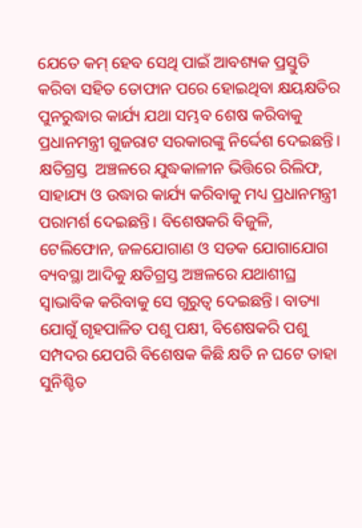ଯେତେ କମ୍ ହେବ ସେଥି ପାଇଁ ଆବଶ୍ୟକ ପ୍ରସ୍ତୁତି  କରିବା ସହିତ ତୋଫାନ ପରେ ହୋଇଥିବା କ୍ଷୟକ୍ଷତିର ପୁନରୁଦ୍ଧାର କାର୍ଯ୍ୟ ଯଥା ସମ୍ଭବ ଶେଷ କରିବାକୁ ପ୍ରଧାନମନ୍ତ୍ରୀ ଗୁଜରାଟ ସରକାରଙ୍କୁ ନିର୍ଦ୍ଦେଶ ଦେଇଛନ୍ତି। କ୍ଷତିଗ୍ରସ୍ତ  ଅଞ୍ଚଳରେ ଯୁଦ୍ଧକାଳୀନ ଭିତ୍ତିରେ ରିଲିଫ, ସାହାଯ୍ୟ ଓ ଉଦ୍ଧାର କାର୍ଯ୍ୟ କରିବାକୁ ମଧ୍ୟ ପ୍ରଧାନମନ୍ତ୍ରୀ ପରାମର୍ଶ ଦେଇଛନ୍ତି। ବିଶେଷକରି ବିଜୁଳି, ଟେଲିଫୋନ, ଜଳଯୋଗାଣ ଓ ସଡକ ଯୋଗାଯୋଗ ବ୍ୟବସ୍ଥା ଆଦିକୁ କ୍ଷତିଗ୍ରସ୍ତ ଅଞ୍ଚଳରେ ଯଥାଶୀଘ୍ର ସ୍ୱାଭାବିକ କରିବାକୁ ସେ ଗୁରୁତ୍ୱ ଦେଇଛନ୍ତି। ବାତ୍ୟା ଯୋଗୁଁ ଗୃହପାଳିତ ପଶୁ ପକ୍ଷୀ, ବିଶେଷକରି ପଶୁ ସମ୍ପଦର ଯେପରି ବିଶେଷକ କିଛି କ୍ଷତି ନ ଘଟେ ତାହା ସୁନିଶ୍ଚିତ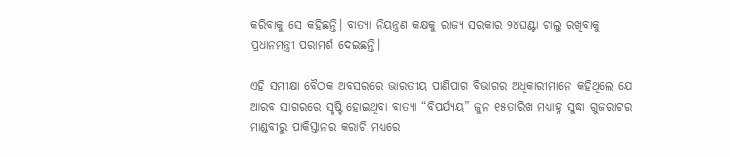କରିବାକୁ ସେ କହିଛନ୍ତି। ବାତ୍ୟା ନିୟନ୍ତ୍ରଣ କକ୍ଷକୁ ରାଜ୍ୟ ସରକାର ୨୪ଘଣ୍ଟା ଚାଲୁ ରଖିବାକୁ ପ୍ରଧାନମନ୍ତ୍ରୀ ପରାମର୍ଶ ଦେଇଛନ୍ତି।

ଏହି ସମୀକ୍ଷା ବୈଠକ ଅବସରରେ ଭାରତୀୟ ପାଣିପାଗ ବିଭାଗର ଅଧିକାରୀମାନେ କହିଥିଲେ ଯେ ଆରବ ସାଗରରେ ସୃଷ୍ଟି ହୋଇଥିବା ବାତ୍ୟା “ବିପର୍ଯ୍ୟୟ” ଜୁନ ୧୫ତାରିଖ ମଧ୍ୟାହ୍ନ ସୁଦ୍ଧା ଗୁଜରାଟର ମାଣ୍ଡବୀରୁ ପାକିସ୍ତାନର କରାଚି ମଧ୍ୟରେ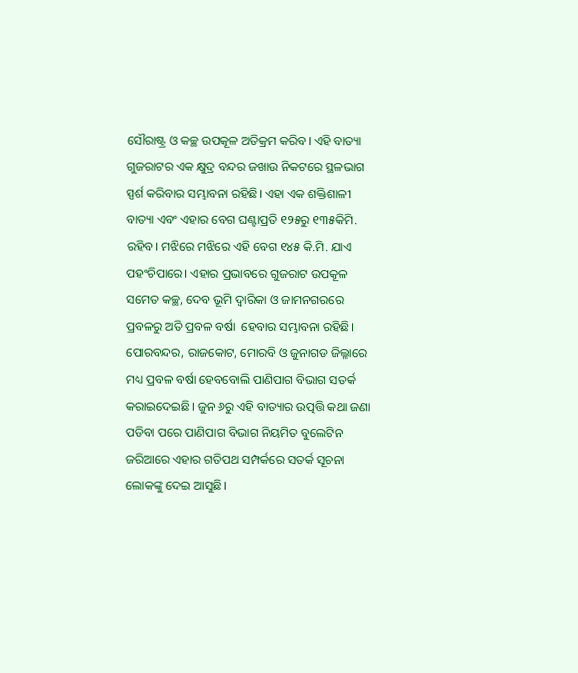ସୌରାଷ୍ଟ୍ର ଓ କଚ୍ଛ ଉପକୂଳ ଅତିକ୍ରମ କରିବ। ଏହି ବାତ୍ୟା ଗୁଜରାଟର ଏକ କ୍ଷୁଦ୍ର ବନ୍ଦର ଜଖାଉ ନିକଟରେ ସ୍ଥଳଭାଗ ସ୍ପର୍ଶ କରିବାର ସମ୍ଭାବନା ରହିଛି। ଏହା ଏକ ଶକ୍ତିଶାଳୀ ବାତ୍ୟା ଏବଂ ଏହାର ବେଗ ଘଣ୍ଟାପ୍ରତି ୧୨୫ରୁ ୧୩୫କିମି. ରହିବ। ମଝିରେ ମଝିରେ ଏହି ବେଗ ୧୪୫ କି.ମି. ଯାଏ ପହଂଚିପାରେ। ଏହାର ପ୍ରଭାବରେ ଗୁଜରାଟ ଉପକୂଳ ସମେତ କଚ୍ଛ, ଦେବ ଭୂମି ଦ୍ୱାରିକା ଓ ଜାମନଗରରେ ପ୍ରବଳରୁ ଅତି ପ୍ରବଳ ବର୍ଷା  ହେବାର ସମ୍ଭାବନା ରହିଛି। ପୋରବନ୍ଦର, ରାଜକୋଟ, ମୋରବି ଓ ଜୁନାଗଡ ଜିଲ୍ଳାରେ ମଧ୍ୟ ପ୍ରବଳ ବର୍ଷା ହେବବୋଲି ପାଣିପାଗ ବିଭାଗ ସତର୍କ କରାଇଦେଇଛି। ଜୁନ ୬ରୁ ଏହି ବାତ୍ୟାର ଉତ୍ପତ୍ତି କଥା ଜଣା ପଡିବା ପରେ ପାଣିପାଗ ବିଭାଗ ନିୟମିତ ବୁଲେଟିନ ଜରିଆରେ ଏହାର ଗତିପଥ ସମ୍ପର୍କରେ ସତର୍କ ସୂଚନା ଲୋକଙ୍କୁ ଦେଇ ଆସୁଛି।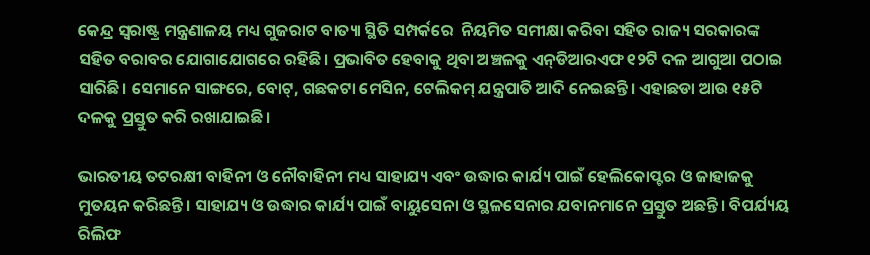କେନ୍ଦ୍ର ସ୍ୱରାଷ୍ଟ୍ର ମନ୍ତ୍ରଣାଳୟ ମଧ୍ୟ ଗୁଜରାଟ ବାତ୍ୟା ସ୍ଥିତି ସମ୍ପର୍କରେ  ନିୟମିତ ସମୀକ୍ଷା କରିବା ସହିତ ରାଜ୍ୟ ସରକାରଙ୍କ ସହିତ ବରାବର ଯୋଗାଯୋଗରେ ରହିଛି। ପ୍ରଭାବିତ ହେବାକୁ ଥିବା ଅଞ୍ଚଳକୁ ଏନ୍‌ଡିଆରଏଫ ୧୨ଟି ଦଳ ଆଗୁଆ ପଠାଇ ସାରିଛି। ସେମାନେ ସାଙ୍ଗରେ, ବୋଟ୍‌, ଗଛକଟା ମେସିନ, ଟେଲିକମ୍ ଯନ୍ତ୍ରପାତି ଆଦି ନେଇଛନ୍ତି। ଏହାଛଡା ଆଉ ୧୫ଟି ଦଳକୁ ପ୍ରସ୍ତୁତ କରି ରଖାଯାଇଛି।

ଭାରତୀୟ ତଟରକ୍ଷୀ ବାହିନୀ ଓ ନୌବାହିନୀ ମଧ୍ୟ ସାହାଯ୍ୟ ଏବଂ ଉଦ୍ଧାର କାର୍ଯ୍ୟ ପାଇଁ ହେଲିକୋପ୍ଟର ଓ ଜାହାଜକୁ ମୁତୟନ କରିଛନ୍ତି। ସାହାଯ୍ୟ ଓ ଉଦ୍ଧାର କାର୍ଯ୍ୟ ପାଇଁ ବାୟୁସେନା ଓ ସ୍ଥଳସେନାର ଯବାନମାନେ ପ୍ରସ୍ତୁତ ଅଛନ୍ତି। ବିପର୍ଯ୍ୟୟ ରିଲିଫ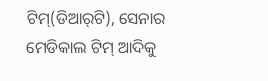ଟିମ୍‌(ଡିଆର୍‌ଟି), ସେନାର ମେଡିକାଲ ଟିମ୍ ଆଦିକୁ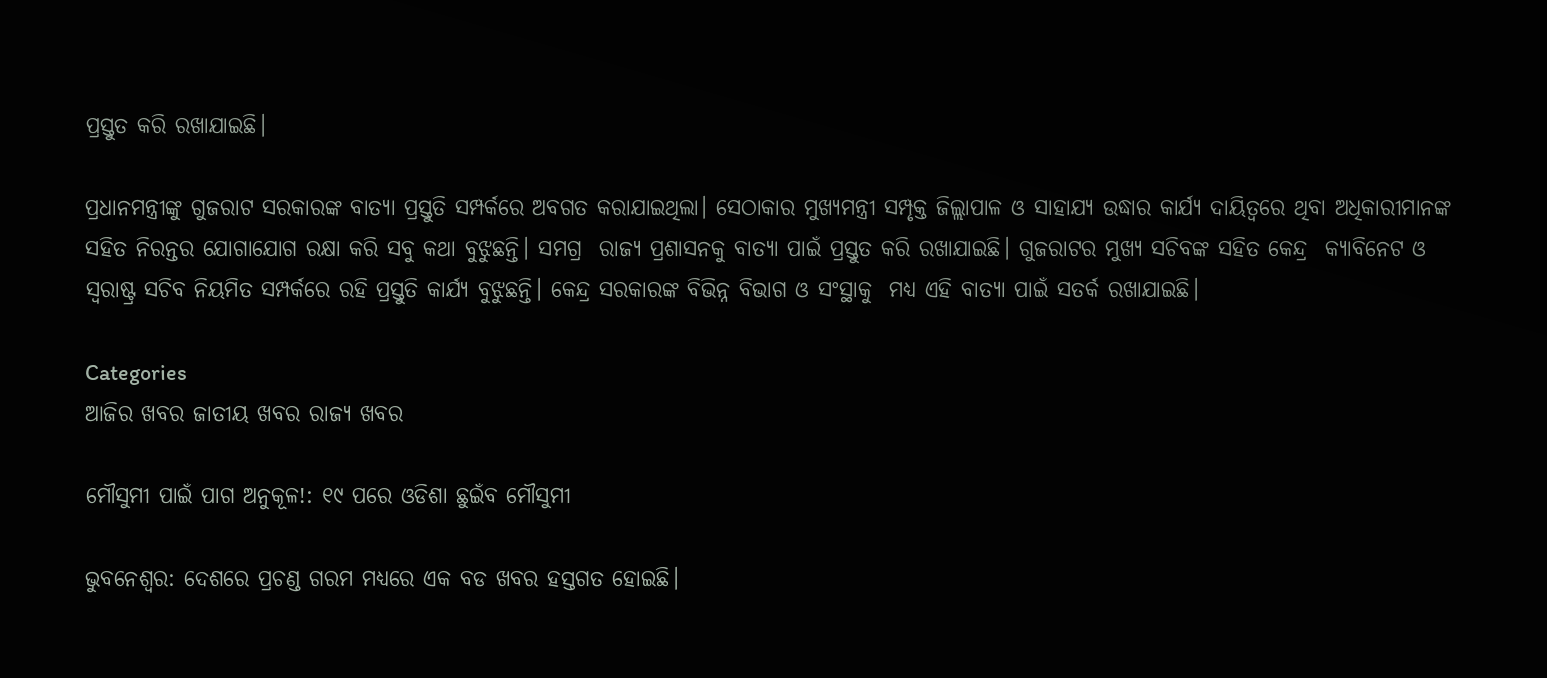ପ୍ରସ୍ତୁତ କରି ରଖାଯାଇଛି।

ପ୍ରଧାନମନ୍ତ୍ରୀଙ୍କୁ ଗୁଜରାଟ ସରକାରଙ୍କ ବାତ୍ୟା ପ୍ରସ୍ତୁତି ସମ୍ପର୍କରେ ଅବଗତ କରାଯାଇଥିଲା। ସେଠାକାର ମୁଖ୍ୟମନ୍ତ୍ରୀ ସମ୍ପୃକ୍ତ ଜିଲ୍ଲାପାଳ ଓ ସାହାଯ୍ୟ ଉଦ୍ଧାର କାର୍ଯ୍ୟ ଦାୟିତ୍ୱରେ ଥିବା ଅଧିକାରୀମାନଙ୍କ ସହିତ ନିରନ୍ତର ଯୋଗାଯୋଗ ରକ୍ଷା କରି ସବୁ କଥା ବୁଝୁଛନ୍ତି। ସମଗ୍ର  ରାଜ୍ୟ ପ୍ରଶାସନକୁ ବାତ୍ୟା ପାଇଁ ପ୍ରସ୍ତୁତ କରି ରଖାଯାଇଛି। ଗୁଜରାଟର ମୁଖ୍ୟ ସଚିବଙ୍କ ସହିତ କେନ୍ଦ୍ର  କ୍ୟାବିନେଟ ଓ ସ୍ୱରାଷ୍ଟ୍ର ସଚିବ ନିୟମିତ ସମ୍ପର୍କରେ ରହି ପ୍ରସ୍ତୁତି କାର୍ଯ୍ୟ ବୁଝୁଛନ୍ତି। କେନ୍ଦ୍ର ସରକାରଙ୍କ ବିଭିନ୍ନ ବିଭାଗ ଓ ସଂସ୍ଥାକୁ  ମଧ୍ୟ ଏହି ବାତ୍ୟା ପାଇଁ ସତର୍କ ରଖାଯାଇଛି।

Categories
ଆଜିର ଖବର ଜାତୀୟ ଖବର ରାଜ୍ୟ ଖବର

ମୌସୁମୀ ପାଇଁ ପାଗ ଅନୁକୂଳ!: ୧୯ ପରେ ଓଡିଶା ଛୁଇଁବ ମୌସୁମୀ

ଭୁବନେଶ୍ଵର: ଦେଶରେ ପ୍ରଚଣ୍ଡ ଗରମ ମଧ୍ୟରେ ଏକ ବଡ ଖବର ହସ୍ତଗତ ହୋଇଛି।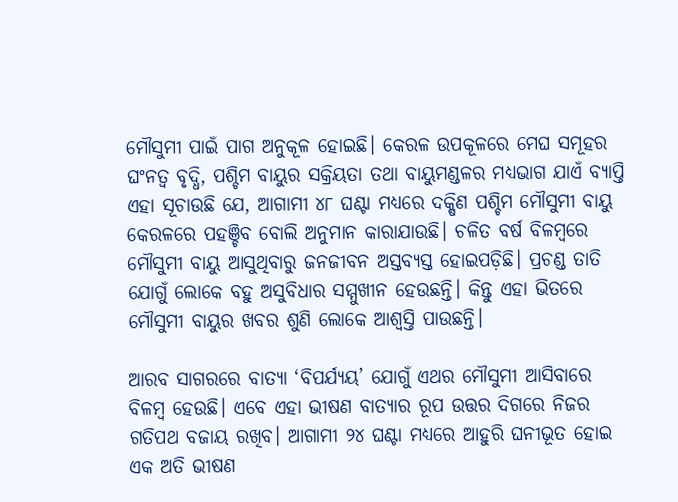ମୌସୁମୀ ପାଇଁ ପାଗ ଅନୁକୂଳ ହୋଇଛି। କେରଳ ଉପକୂଳରେ ମେଘ ସମୂହର ଘଂନତ୍ୱ ବୃଦ୍ଧି, ପଶ୍ଚିମ ବାୟୁର ସକ୍ରିୟତା ତଥା ବାୟୁମଣ୍ଡଳର ମଧ୍ୟଭାଗ ଯାଏଁ ବ୍ୟାପ୍ତି ଏହା ସୂଚାଉଛି ଯେ, ଆଗାମୀ ୪୮ ଘଣ୍ଟା ମଧ୍ୟରେ ଦକ୍ଷିଣ ପଶ୍ଚିମ ମୌସୁମୀ ବାୟୁ କେରଳରେ ପହଞ୍ଚିବ ବୋଲି ଅନୁମାନ କାରାଯାଉଛି। ଚଳିତ ବର୍ଷ ବିଳମ୍ବରେ ମୌସୁମୀ ବାୟୁ ଆସୁଥିବାରୁ ଜନଜୀବନ ଅସ୍ତବ୍ୟସ୍ତ ହୋଇପଡ଼ିଛି। ପ୍ରଚଣ୍ଡ ତାତି ଯୋଗୁଁ ଲୋକେ ବହୁ ଅସୁବିଧାର ସମ୍ମୁଖୀନ ହେଉଛନ୍ତି। କିନ୍ତୁ ଏହା ଭିତରେ ମୌସୁମୀ ବାୟୁର ଖବର ଶୁଣି ଲୋକେ ଆଶ୍ଵସ୍ତି ପାଉଛନ୍ତି।

ଆରବ ସାଗରରେ ବାତ୍ୟା ‘ବିପର୍ଯ୍ୟୟ’ ଯୋଗୁଁ ଏଥର ମୌସୁମୀ ଆସିବାରେ ବିଳମ୍ବ ହେଉଛି। ଏବେ ଏହା ଭୀଷଣ ବାତ୍ୟାର ରୂପ ଉତ୍ତର ଦିଗରେ ନିଜର ଗତିପଥ ବଜାୟ ରଖିବ। ଆଗାମୀ ୨୪ ଘଣ୍ଟା ମଧ୍ୟରେ ଆହୁରି ଘନୀଭୂତ ହୋଇ ଏକ ଅତି ଭୀଷଣ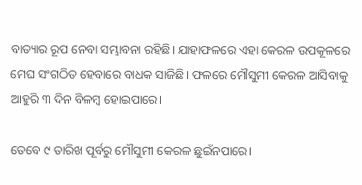ବାତ୍ୟାର ରୂପ ନେବା ସମ୍ଭାବନା ରହିଛି। ଯାହାଫଳରେ ଏହା କେରଳ ଉପକୂଳରେ ମେଘ ସଂଗଠିତ ହେବାରେ ବାଧକ ସାଜିଛି। ଫଳରେ ମୌସୁମୀ କେରଳ ଆସିବାକୁ ଆହୁରି ୩ ଦିନ ବିଳମ୍ବ ହୋଇପାରେ।

ତେବେ ୯ ତାରିଖ ପୂର୍ବରୁ ମୌସୁମୀ କେରଳ ଛୁଇଁନପାରେ।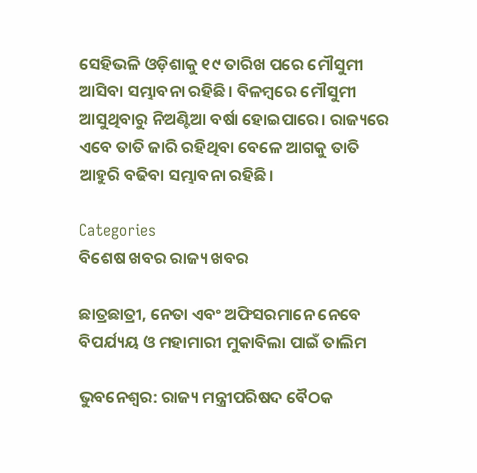ସେହିଭଳି ଓଡ଼ିଶାକୁ ୧୯ ତାରିଖ ପରେ ମୌସୁମୀ ଆସିବା ସମ୍ଭାବନା ରହିଛି। ବିଳମ୍ବରେ ମୌସୁମୀ ଆସୁଥିବାରୁ ନିଅଣ୍ଟିଆ ବର୍ଷା ହୋଇପାରେ। ରାଜ୍ୟରେ ଏବେ ତାତି ଜାରି ରହିଥିବା ବେଳେ ଆଗକୁ ତାତି ଆହୁରି ବଢିବା ସମ୍ଭାବନା ରହିଛି।

Categories
ବିଶେଷ ଖବର ରାଜ୍ୟ ଖବର

ଛାତ୍ରଛାତ୍ରୀ, ନେତା ଏବଂ ଅଫିସରମାନେ ନେବେ ବିପର୍ଯ୍ୟୟ ଓ ମହାମାରୀ ମୁକାବିଲା ପାଇଁ ତାଲିମ

ଭୁବନେଶ୍ବର: ରାଜ୍ୟ ମନ୍ତ୍ରୀପରିଷଦ ବୈଠକ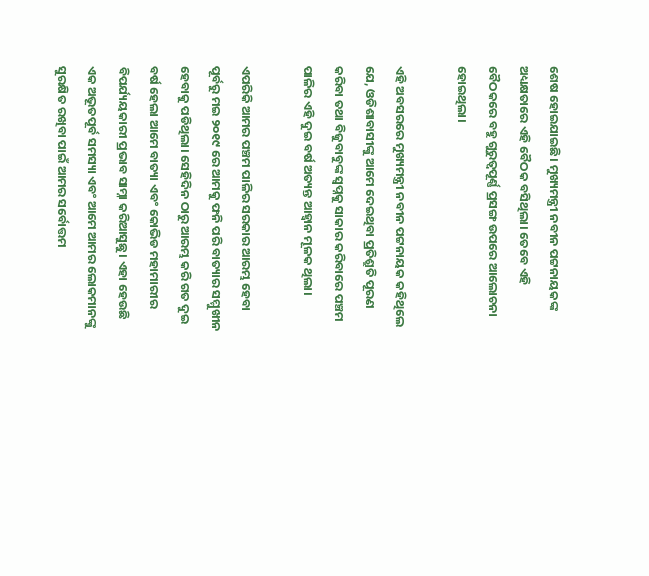ଶେଷ ହୋଇଯାଇଛି। ମୁଖ୍ୟମନ୍ତ୍ରୀ ନବୀନ ପଟ୍ଟନାୟକଙ୍କ ଅଧ୍ୟକ୍ଷତାରେ ଏହି ବୈଠକ ବସିଥିଲା। ତେବେ ଏହି ବୈଠକରେ ବହୁ ଗୁରୁତ୍ୱପୂର୍ଣ୍ଣ ପ୍ରସଙ୍ଗ ଉପରେ ଆଲୋଚନା ହୋଇଥିଲା।

ଏହି ଅବସରରେ ମୁଖ୍ୟମନ୍ତ୍ରୀ ନବୀନ ପଟ୍ଟନାୟକ କହିଥିଲେ ଯେ, ଓଡିଶାବାସୀଙ୍କୁ ଆମେ ଦେଇଥିବା ପ୍ରତିଶ୍ରୁତି ପୂରଣ କରିବା ତଥା ବିଜୁବାବୁଙ୍କ ସ୍ବପ୍ନକୁ ସାକାର କରିବାରେ ପଞ୍ଚମ ପାଳିର ଏହି ଦୁଇ ବର୍ଷ ଅତ୍ୟନ୍ତ ଆହ୍ବାନ ମୂଳକ ଥିଲା।

ଏପରିକି ଆମର ପଞ୍ଚମ ପାଳିର ସରକାର ଆରମ୍ଭ ହେବା ପୂର୍ବରୁ ମଇ ୨୦୧୯ ରେ ଆମକୁ ଫନି ପରି ବାତ୍ୟାର ସମ୍ମୁଖୀନ ହେବାକୁ ପଡିଥିଲା। ସେହିଦିନ ଠାରୁ ଆରମ୍ଭ କରି ଗତ ଦୁଇ ବର୍ଷ ହେଲା ଆମେ ବାତ୍ୟା ଏବଂ କୋଭିଡ ମହାମାରୀର ବିପର୍ଯ୍ୟୟକାରୀ ପ୍ରଭାବ ସାମ୍ନା କରିଆସୁଛୁ। ଏହା ହେଉଛି ଏକ ଅଭୂତପୂର୍ବ ସମସ୍ୟା ଏବଂ ଆମେ ଆମର ଲୋକମାନଙ୍କୁ ସୁରକ୍ଷିତ ରଖିବା ପାଇଁ ଆମର ସର୍ବୋତ୍ତମ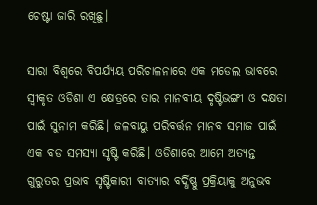ଚେଷ୍ଟା ଜାରି ରଖିଛୁ।

ସାରା ବିଶ୍ବରେ ବିପର୍ଯ୍ୟୟ ପରିଚାଳନାରେ ଏକ ମଡେଲ ଭାବରେ ସ୍ବୀକୃତ ଓଡିଶା ଏ କ୍ଷେତ୍ରରେ ତାର ମାନବୀୟ ଦୃଷ୍ଟିଭଙ୍ଗୀ ଓ ଦକ୍ଷତା ପାଇଁ ସୁନାମ କରିଛି। ଜଳବାୟୁ ପରିବର୍ତ୍ତନ ମାନବ ସମାଜ ପାଇଁ ଏକ ବଡ ସମସ୍ୟା ସୃଷ୍ଟି କରିଛି। ଓଡିଶାରେ ଆମେ ଅତ୍ୟନ୍ତ ଗୁରୁତର ପ୍ରଭାବ ସୃଷ୍ଟିକାରୀ ବାତ୍ୟାର ବର୍ଦ୍ଧିଷ୍ଣୁ ପ୍ରକ୍ରିୟାକୁ ଅନୁଭବ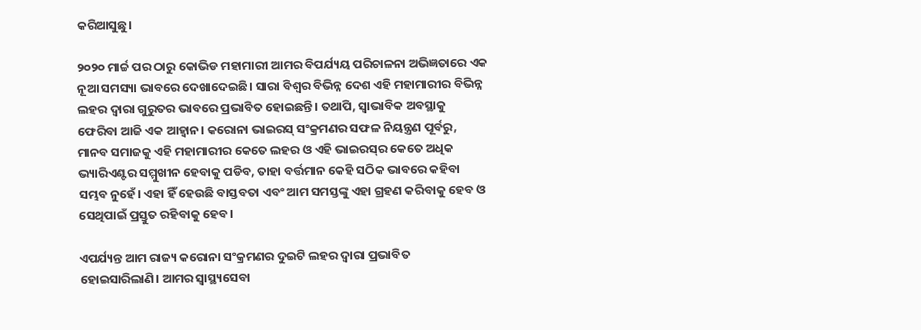କରିଆସୁଛୁ।

୨୦୨୦ ମାର୍ଚ୍ଚ ପର ଠାରୁ କୋଭିଡ ମହାମାରୀ ଆମର ବିପର୍ଯ୍ୟୟ ପରିଚାଳନା ଅଭିଜ୍ଞତାରେ ଏକ ନୂଆ ସମସ୍ୟା ଭାବରେ ଦେଖାଦେଇଛି। ସାରା ବିଶ୍ବର ବିଭିନ୍ନ ଦେଶ ଏହି ମହାମାରୀର ବିଭିନ୍ନ ଲହର ଦ୍ବାରା ଗୁରୁତର ଭାବରେ ପ୍ରଭାବିତ ହୋଇଛନ୍ତି। ତଥାପି, ସ୍ବାଭାବିକ ଅବସ୍ଥାକୁ ଫେରିବା ଆଜି ଏକ ଆହ୍ବାନ। କରୋନା ଭାଇରସ୍‌ ସଂକ୍ରମଣର ସଫଳ ନିୟନ୍ତ୍ରଣ ପୂର୍ବରୁ, ମାନବ ସମାଜକୁ ଏହି ମହାମାରୀର କେତେ ଲହର ଓ ଏହି ଭାଇରସ୍‌ର କେତେ ଅଧିକ ଭ୍ୟାରିଏଣ୍ଟର ସମ୍ମୁଖୀନ ହେବାକୁ ପଡିବ, ତାହା ବର୍ତ୍ତମାନ କେହି ସଠିକ ଭାବରେ କହିବା ସମ୍ଭବ ନୁହେଁ। ଏହା ହିଁ ହେଉଛି ବାସ୍ତବତା ଏବଂ ଆମ ସମସ୍ତଙ୍କୁ ଏହା ଗ୍ରହଣ କରିବାକୁ ହେବ ଓ ସେଥିପାଇଁ ପ୍ରସ୍ତୁତ ରହିବାକୁ ହେବ।

ଏପର୍ଯ୍ୟନ୍ତ ଆମ ରାଜ୍ୟ କରୋନା ସଂକ୍ରମଣର ଦୁଇଟି ଲହର ଦ୍ବାରା ପ୍ରଭାବିତ ହୋଇସାରିଲାଣି। ଆମର ସ୍ବାସ୍ଥ୍ୟସେବା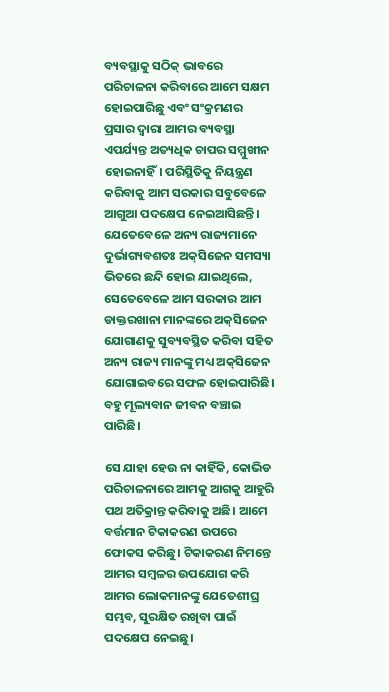ବ୍ୟବସ୍ଥାକୁ ସଠିକ୍‌ ଭାବରେ ପରିଚାଳନା କରିବାରେ ଆମେ ସକ୍ଷମ ହୋଇପାରିଛୁ ଏବଂ ସଂକ୍ରମଣର ପ୍ରସାର ଦ୍ବାରା ଆମର ବ୍ୟବସ୍ଥା ଏପର୍ଯ୍ୟନ୍ତ ଅତ୍ୟଧିକ ଚାପର ସମ୍ମୁଖୀନ ହୋଇନାହିଁ। ପରିସ୍ଥିତିକୁ ନିୟନ୍ତ୍ରଣ କରିବାକୁ ଆମ ସରକାର ସବୁବେଳେ ଆଗୁଆ ପଦକ୍ଷେପ ନେଇଆସିଛନ୍ତି। ଯେତେବେଳେ ଅନ୍ୟ ରାଜ୍ୟମାନେ ଦୁର୍ଭାଗ୍ୟବଶତଃ ଅକ୍‌ସିଜେନ ସମସ୍ୟା ଭିତରେ ଛନ୍ଦି ହୋଇ ଯାଇଥିଲେ, ସେତେବେଳେ ଆମ ସରକାର ଆମ ଡାକ୍ତରଖାନା ମାନଙ୍କରେ ଅକ୍‌ସିଜେନ ଯୋଗାଣକୁ ସୁବ୍ୟବସ୍ଥିତ କରିବା ସହିତ ଅନ୍ୟ ରାଜ୍ୟ ମାନଙ୍କୁ ମଧ୍ୟ ଅକ୍‌ସିଜେନ ଯୋଗାଇବରେ ସଫଳ ହୋଇପାରିଛି। ବହୁ ମୂଲ୍ୟବାନ ଜୀବନ ବଞ୍ଚାଇ ପାରିଛି।

ସେ ଯାହା ହେଉ ନା କାହିଁକି, କୋଭିଡ ପରିଚାଳନାରେ ଆମକୁ ଆଗକୁ ଆହୁରି ପଥ ଅତିକ୍ରାନ୍ତ କରିବାକୁ ଅଛି। ଆମେ ବର୍ତ୍ତମାନ ଟିକାକରଣ ଉପରେ ଫୋକସ କରିଛୁ। ଟିକାକରଣ ନିମନ୍ତେ ଆମର ସମ୍ବଳର ଉପଯୋଗ କରି ଆମର ଲୋକମାନଙ୍କୁ ଯେତେଶୀଘ୍ର ସମ୍ଭବ, ସୁରକ୍ଷିତ ରଖିବା ପାଇଁ ପଦକ୍ଷେପ ନେଇଛୁ।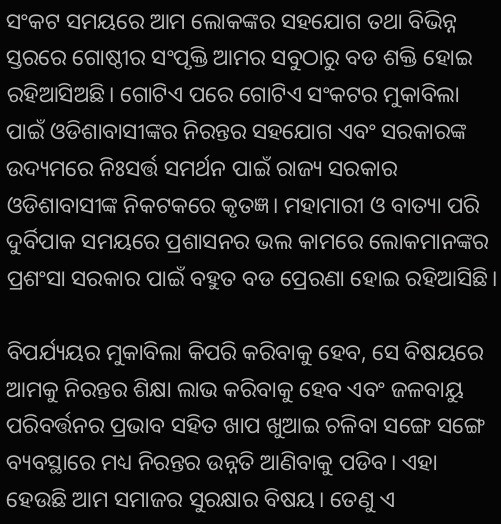ସଂକଟ ସମୟରେ ଆମ ଲୋକଙ୍କର ସହଯୋଗ ତଥା ବିଭିନ୍ନ ସ୍ତରରେ ଗୋଷ୍ଠୀର ସଂପୃକ୍ତି ଆମର ସବୁଠାରୁ ବଡ ଶକ୍ତି ହୋଇ ରହିଆସିଅଛି। ଗୋଟିଏ ପରେ ଗୋଟିଏ ସଂକଟର ମୁକାବିଲା ପାଇଁ ଓଡିଶାବାସୀଙ୍କର ନିରନ୍ତର ସହଯୋଗ ଏବଂ ସରକାରଙ୍କ ଉଦ୍ୟମରେ ନିଃସର୍ତ୍ତ ସମର୍ଥନ ପାଇଁ ରାଜ୍ୟ ସରକାର ଓଡିଶାବାସୀଙ୍କ ନିକଟକରେ କୃତଜ୍ଞ। ମହାମାରୀ ଓ ବାତ୍ୟା ପରି ଦୁର୍ବିପାକ ସମୟରେ ପ୍ରଶାସନର ଭଲ କାମରେ ଲୋକମାନଙ୍କର ପ୍ରଶଂସା ସରକାର ପାଇଁ ବହୁତ ବଡ ପ୍ରେରଣା ହୋଇ ରହିଆସିଛି।

ବିପର୍ଯ୍ୟୟର ମୁକାବିଲା କିପରି କରିବାକୁ ହେବ, ସେ ବିଷୟରେ ଆମକୁ ନିରନ୍ତର ଶିକ୍ଷା ଲାଭ କରିବାକୁ ହେବ ଏବଂ ଜଳବାୟୁ ପରିବର୍ତ୍ତନର ପ୍ରଭାବ ସହିତ ଖାପ ଖୁଆଇ ଚଳିବା ସଙ୍ଗେ ସଙ୍ଗେ ବ୍ୟବସ୍ଥାରେ ମଧ୍ୟ ନିରନ୍ତର ଉନ୍ନତି ଆଣିବାକୁ ପଡିବ। ଏହା ହେଉଛି ଆମ ସମାଜର ସୁରକ୍ଷାର ବିଷୟ। ତେଣୁ ଏ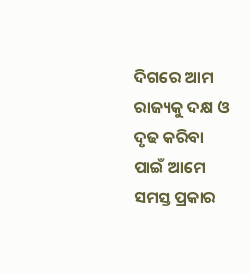ଦିଗରେ ଆମ ରାଜ୍ୟକୁ ଦକ୍ଷ ଓ ଦୃଢ କରିବା ପାଇଁ ଆମେ ସମସ୍ତ ପ୍ରକାର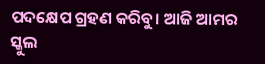ପଦକ୍ଷେପ ଗ୍ରହଣ କରିବୁ। ଆଜି ଆମର ସ୍କୁଲ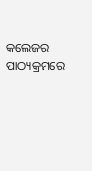କଲେଜର ପାଠ୍ୟକ୍ରମରେ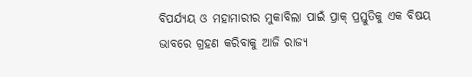ବିପର୍ଯ୍ୟୟ ଓ ମହାମାରୀର ମୁକାବିଲା ପାଇଁ ପ୍ରାକ୍‌ ପ୍ରସ୍ତୁତିକୁ ଏକ ବିଷୟ ଭାବରେ ଗ୍ରହଣ କରିବାକୁ ଆଜି ରାଜ୍ୟ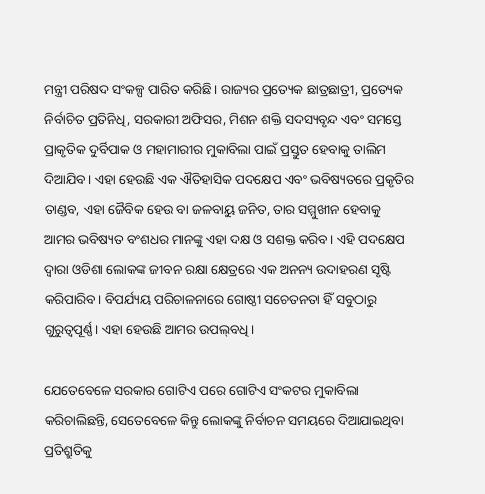ମନ୍ତ୍ରୀ ପରିଷଦ ସଂକଳ୍ପ ପାରିତ କରିଛି। ରାଜ୍ୟର ପ୍ରତ୍ୟେକ ଛାତ୍ରଛାତ୍ରୀ, ପ୍ରତ୍ୟେକ ନିର୍ବାଚିତ ପ୍ରତିନିଧି, ସରକାରୀ ଅଫିସର, ମିଶନ ଶକ୍ତି ସଦସ୍ୟବୃନ୍ଦ ଏବଂ ସମସ୍ତେ ପ୍ରାକୃତିକ ଦୁର୍ବିପାକ ଓ ମହାମାରୀର ମୁକାବିଲା ପାଇଁ ପ୍ରସ୍ତୁତ ହେବାକୁ ତାଲିମ ଦିଆଯିବ। ଏହା ହେଉଛି ଏକ ଐତିହାସିକ ପଦକ୍ଷେପ ଏବଂ ଭବିଷ୍ୟତରେ ପ୍ରକୃତିର ତାଣ୍ଡବ, ଏହା ଜୈବିକ ହେଉ ବା ଜଳବାୟୁ ଜନିତ, ତାର ସମ୍ମୁଖୀନ ହେବାକୁ ଆମର ଭବିଷ୍ୟତ ବଂଶଧର ମାନଙ୍କୁ ଏହା ଦକ୍ଷ ଓ ସଶକ୍ତ କରିବ। ଏହି ପଦକ୍ଷେପ ଦ୍ବାରା ଓଡିଶା ଲୋକଙ୍କ ଜୀବନ ରକ୍ଷା କ୍ଷେତ୍ରରେ ଏକ ଅନନ୍ୟ ଉଦାହରଣ ସୃଷ୍ଟି କରିପାରିବ। ବିପର୍ଯ୍ୟୟ ପରିଚାଳନାରେ ଗୋଷ୍ଠୀ ସଚେତନତା ହିଁ ସବୁଠାରୁ ଗୁରୁତ୍ବପୂର୍ଣ୍ଣ। ଏହା ହେଉଛି ଆମର ଉପଲ୍‌ବଧି।

ଯେତେବେଳେ ସରକାର ଗୋଟିଏ ପରେ ଗୋଟିଏ ସଂକଟର ମୁକାବିଲା କରିଚାଲିଛନ୍ତି, ସେତେବେଳେ କିନ୍ତୁ ଲୋକଙ୍କୁ ନିର୍ବାଚନ ସମୟରେ ଦିଆଯାଇଥିବା ପ୍ରତିଶ୍ରୁତିକୁ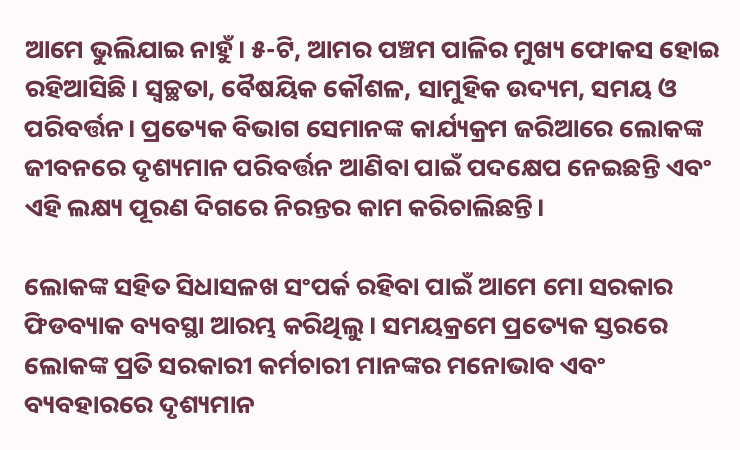ଆମେ ଭୁଲିଯାଇ ନାହୁଁ। ୫-ଟି, ଆମର ପଞ୍ଚମ ପାଳିର ମୁଖ୍ୟ ଫୋକସ ହୋଇ ରହିଆସିଛି। ସ୍ବଚ୍ଛତା, ବୈଷୟିକ କୌଶଳ, ସାମୁହିକ ଉଦ୍ୟମ, ସମୟ ଓ ପରିବର୍ତ୍ତନ। ପ୍ରତ୍ୟେକ ବିଭାଗ ସେମାନଙ୍କ କାର୍ଯ୍ୟକ୍ରମ ଜରିଆରେ ଲୋକଙ୍କ ଜୀବନରେ ଦୃଶ୍ୟମାନ ପରିବର୍ତ୍ତନ ଆଣିବା ପାଇଁ ପଦକ୍ଷେପ ନେଇଛନ୍ତି ଏବଂ ଏହି ଲକ୍ଷ୍ୟ ପୂରଣ ଦିଗରେ ନିରନ୍ତର କାମ କରିଚାଲିଛନ୍ତି।

ଲୋକଙ୍କ ସହିତ ସିଧାସଳଖ ସଂପର୍କ ରହିବା ପାଇଁ ଆମେ ମୋ ସରକାର ଫିଡବ୍ୟାକ ବ୍ୟବସ୍ଥା ଆରମ୍ଭ କରିଥିଲୁ। ସମୟକ୍ରମେ ପ୍ରତ୍ୟେକ ସ୍ତରରେ ଲୋକଙ୍କ ପ୍ରତି ସରକାରୀ କର୍ମଚାରୀ ମାନଙ୍କର ମନୋଭାବ ଏବଂ ବ୍ୟବହାରରେ ଦୃଶ୍ୟମାନ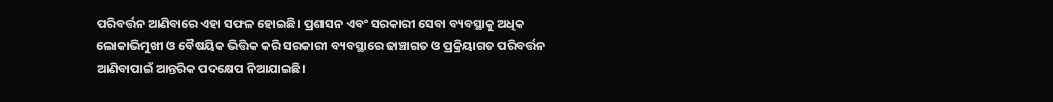ପରିବର୍ତ୍ତନ ଆଣିବାରେ ଏହା ସଫଳ ହୋଇଛି। ପ୍ରଶାସନ ଏବଂ ସରକାରୀ ସେବା ବ୍ୟବସ୍ଥାକୁ ଅଧିକ ଲୋକାଭିମୁଖୀ ଓ ବୈଷୟିକ ଭିତ୍ତିକ କରି ସରକାରୀ ବ୍ୟବସ୍ଥାରେ ଢାଞ୍ଚାଗତ ଓ ପ୍ରକ୍ରିୟାଗତ ପରିବର୍ତ୍ତନ ଆଣିବାପାଇଁ ଆନ୍ତରିକ ପଦକ୍ଷେପ ନିଆଯାଇଛି।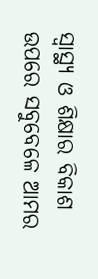ସ୍ବାସ୍ଥ୍ୟ ଓ ଶିକ୍ଷାର ବିକାଶ ଉପରେ ସବୁବେଳେ ଆମର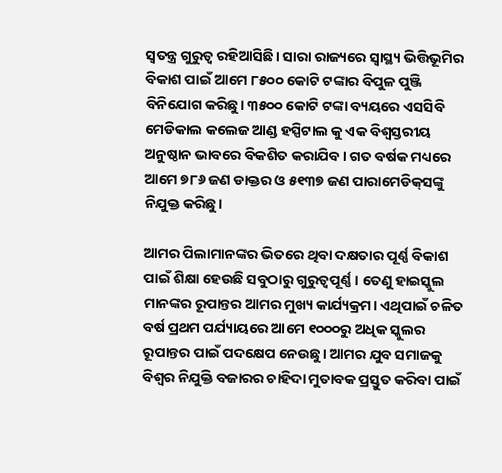ସ୍ବତନ୍ତ୍ର ଗୁରୁତ୍ବ ରହିଆସିଛି। ସାରା ରାଜ୍ୟରେ ସ୍ବାସ୍ଥ୍ୟ ଭିତ୍ତିଭୂମିର ବିକାଶ ପାଇଁ ଆମେ ୮୫୦୦ କୋଟି ଟଙ୍କାର ବିପୁଳ ପୁଞ୍ଜି ବିନିଯୋଗ କରିଛୁ। ୩୫୦୦ କୋଟି ଟଙ୍କା ବ୍ୟୟରେ ଏସସିବି ମେଡିକାଲ କଲେଜ ଆଣ୍ଡ ହସ୍ପିଟାଲ କୁ ଏକ ବିଶ୍ବସ୍ତରୀୟ ଅନୁଷ୍ଠାନ ଭାବରେ ବିକଶିତ କରାଯିବ। ଗତ ବର୍ଷକ ମଧ୍ୟରେ ଆମେ ୭୮୬ ଜଣ ଡାକ୍ତର ଓ ୫୧୩୭ ଜଣ ପାରାମେଡିକ୍‌ସଙ୍କୁ ନିଯୁକ୍ତ କରିଛୁ।

ଆମର ପିଲାମାନଙ୍କର ଭିତରେ ଥିବା ଦକ୍ଷତାର ପୂର୍ଣ୍ଣ ବିକାଶ ପାଇଁ ଶିକ୍ଷା ହେଉଛି ସବୁଠାରୁ ଗୁରୁତ୍ବପୂର୍ଣ୍ଣ। ତେଣୁ ହାଇସ୍କୁଲ ମାନଙ୍କର ରୂପାନ୍ତର ଆମର ମୁଖ୍ୟ କାର୍ଯ୍ୟକ୍ରମ। ଏଥିପାଇଁ ଚଳିତ ବର୍ଷ ପ୍ରଥମ ପର୍ଯ୍ୟାୟରେ ଆମେ ୧୦୦୦ରୁ ଅଧିକ ସ୍କୁଲର ରୂପାନ୍ତର ପାଇଁ ପଦକ୍ଷେପ ନେଉଛୁ। ଆମର ଯୁବ ସମାଜକୁ ବିଶ୍ବର ନିଯୁକ୍ତି ବଜାରର ଚାହିଦା ମୁତାବକ ପ୍ରସ୍ତୁତ କରିବା ପାଇଁ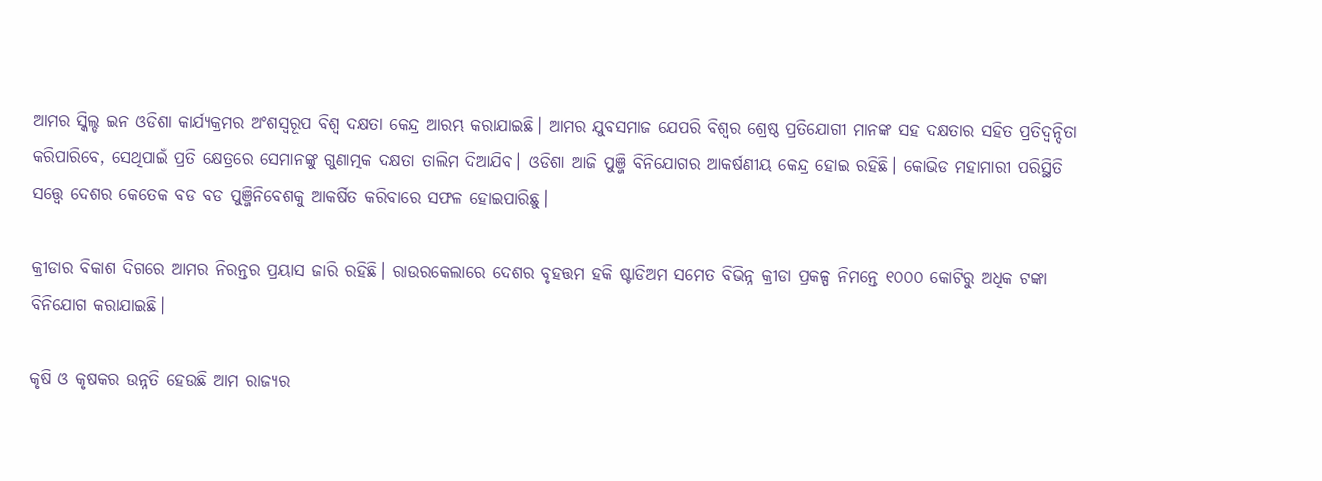ଆମର ସ୍କିଲ୍ଡ ଇନ ଓଡିଶା କାର୍ଯ୍ୟକ୍ରମର ଅଂଶସ୍ବରୂପ ବିଶ୍ବ ଦକ୍ଷତା କେନ୍ଦ୍ର ଆରମ୍ଭ କରାଯାଇଛି। ଆମର ଯୁବସମାଜ ଯେପରି ବିଶ୍ବର ଶ୍ରେଷ୍ଠ ପ୍ରତିଯୋଗୀ ମାନଙ୍କ ସହ ଦକ୍ଷତାର ସହିତ ପ୍ରତିଦ୍ବନ୍ଦିତା କରିପାରିବେ, ସେଥିପାଇଁ ପ୍ରତି କ୍ଷେତ୍ରରେ ସେମାନଙ୍କୁ ଗୁଣାତ୍ମକ ଦକ୍ଷତା ତାଲିମ ଦିଆଯିବ। ଓଡିଶା ଆଜି ପୁଞ୍ଜି ବିନିଯୋଗର ଆକର୍ଷଣୀୟ କେନ୍ଦ୍ର ହୋଇ ରହିଛି। କୋଭିଡ ମହାମାରୀ ପରିସ୍ଥିତି ସତ୍ତ୍ବେ ଦେଶର କେତେକ ବଡ ବଡ ପୁଞ୍ଜିନିବେଶକୁ ଆକର୍ଷିତ କରିବାରେ ସଫଳ ହୋଇପାରିଛୁ।

କ୍ରୀଡାର ବିକାଶ ଦିଗରେ ଆମର ନିରନ୍ତର ପ୍ରୟାସ ଜାରି ରହିଛି। ରାଉରକେଲାରେ ଦେଶର ବୃହତ୍ତମ ହକି ଷ୍ଟାଡିଅମ ସମେତ ବିଭିନ୍ନ କ୍ରୀଡା ପ୍ରକଳ୍ପ ନିମନ୍ତେ ୧୦୦୦ କୋଟିରୁ ଅଧିକ ଟଙ୍କା ବିନିଯୋଗ କରାଯାଇଛି।

କୃଷି ଓ କୃଷକର ଉନ୍ନତି ହେଉଛି ଆମ ରାଜ୍ୟର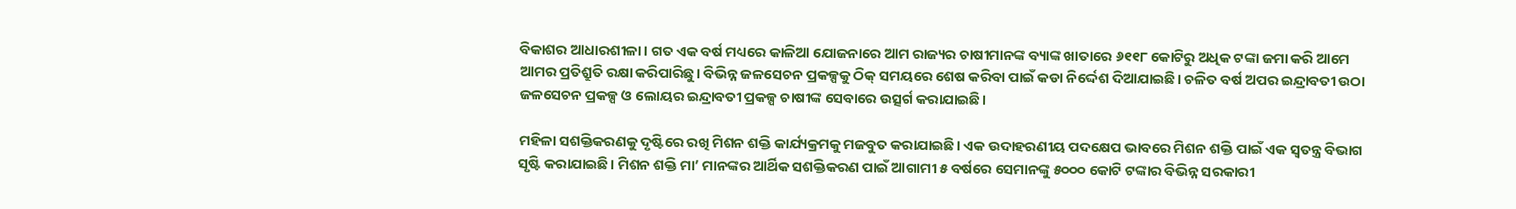ବିକାଶର ଆଧାରଶୀଳା। ଗତ ଏକ ବର୍ଷ ମଧ୍ୟରେ କାଳିଆ ଯୋଜନାରେ ଆମ ରାଜ୍ୟର ଚାଷୀମାନଙ୍କ ବ୍ୟାଙ୍କ ଖାତାରେ ୬୧୧୮ କୋଟିରୁ ଅଧିକ ଟଙ୍କା ଜମା କରି ଆମେ ଆମର ପ୍ରତିଶ୍ରୁତି ରକ୍ଷା କରିପାରିଛୁ। ବିଭିନ୍ନ ଜଳସେଚନ ପ୍ରକଳ୍ପକୁ ଠିକ୍‌ ସମୟରେ ଶେଷ କରିବା ପାଇଁ କଡା ନିର୍ଦ୍ଦେଶ ଦିଆଯାଇଛି। ଚଳିତ ବର୍ଷ ଅପର ଇନ୍ଦ୍ରାବତୀ ଉଠା ଜଳସେଚନ ପ୍ରକଳ୍ପ ଓ ଲୋୟର ଇନ୍ଦ୍ରାବତୀ ପ୍ରକଳ୍ପ ଚାଷୀଙ୍କ ସେବାରେ ଉତ୍ସର୍ଗ କରାଯାଇଛି।

ମହିଳା ସଶକ୍ତିକରଣକୁ ଦୃଷ୍ଟିରେ ରଖି ମିଶନ ଶକ୍ତି କାର୍ଯ୍ୟକ୍ରମକୁ ମଜବୁତ କରାଯାଇଛି। ଏକ ଉଦାହରଣୀୟ ପଦକ୍ଷେପ ଭାବରେ ମିଶନ ଶକ୍ତି ପାଇଁ ଏକ ସ୍ବତନ୍ତ୍ର ବିଭାଗ ସୃଷ୍ଟି କରାଯାଇଛି। ମିଶନ ଶକ୍ତି ମା’ ମାନଙ୍କର ଆର୍ଥିକ ସଶକ୍ତିକରଣ ପାଇଁ ଆଗାମୀ ୫ ବର୍ଷରେ ସେମାନଙ୍କୁ ୫୦୦୦ କୋଟି ଟଙ୍କାର ବିଭିନ୍ନ ସରକାରୀ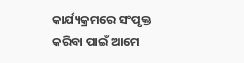କାର୍ଯ୍ୟକ୍ରମରେ ସଂପୃକ୍ତ କରିବା ପାଇଁ ଆମେ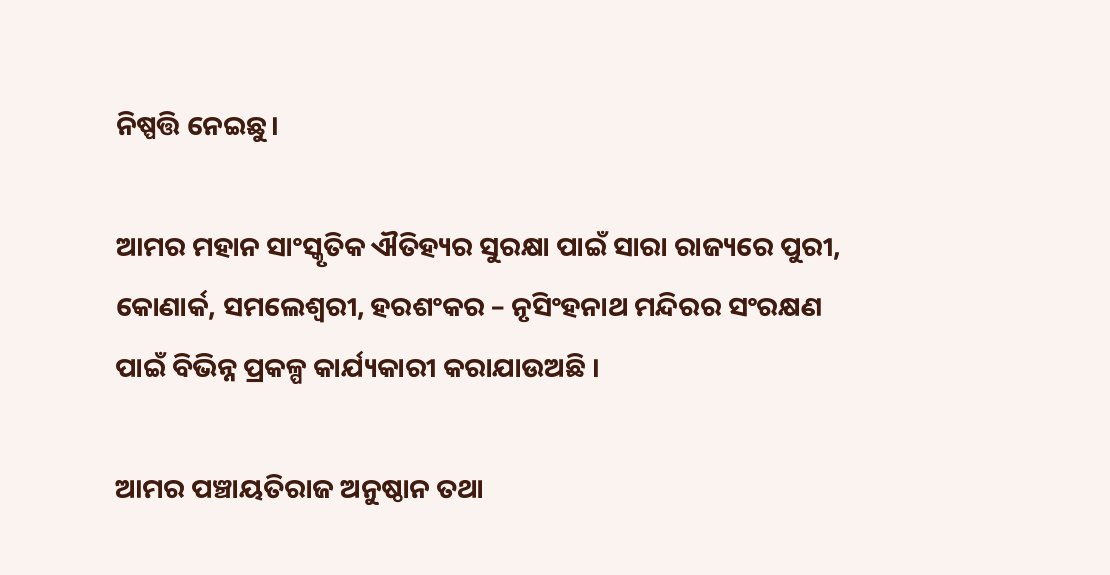ନିଷ୍ପତ୍ତି ନେଇଛୁ।

ଆମର ମହାନ ସାଂସ୍କୃତିକ ଐତିହ୍ୟର ସୁରକ୍ଷା ପାଇଁ ସାରା ରାଜ୍ୟରେ ପୁରୀ, କୋଣାର୍କ, ସମଲେଶ୍ବରୀ, ହରଶଂକର – ନୃସିଂହନାଥ ମନ୍ଦିରର ସଂରକ୍ଷଣ ପାଇଁ ବିଭିନ୍ନ ପ୍ରକଳ୍ପ କାର୍ଯ୍ୟକାରୀ କରାଯାଉଅଛି ।

ଆମର ପଞ୍ଚାୟତିରାଜ ଅନୁଷ୍ଠାନ ତଥା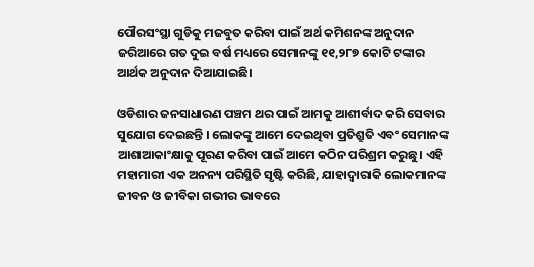ପୌରସଂସ୍ଥା ଗୁଡିକୁ ମଜବୁତ କରିବା ପାଇଁ ଅର୍ଥ କମିଶନଙ୍କ ଅନୁଦାନ ଜରିଆରେ ଗତ ଦୁଇ ବର୍ଷ ମଧ୍ୟରେ ସେମାନଙ୍କୁ ୧୧,୨୮୭ କୋଟି ଟଙ୍କାର ଆର୍ଥକ ଅନୁଦାନ ଦିଆଯାଇଛି।

ଓଡିଶାର ଜନସାଧାରଣ ପଞ୍ଚମ ଥର ପାଇଁ ଆମକୁ ଆଶୀର୍ବାଦ କରି ସେବାର ସୁଯୋଗ ଦେଇଛନ୍ତି । ଲୋକଙ୍କୁ ଆମେ ଦେଇଥିବା ପ୍ରତିଶ୍ରୁତି ଏବଂ ସେମାନଙ୍କ ଆଶାଆକାଂକ୍ଷାକୁ ପୂରଣ କରିବା ପାଇଁ ଆମେ କଠିନ ପରିଶ୍ରମ କରୁଛୁ। ଏହି ମହାମାରୀ ଏକ ଅନନ୍ୟ ପରିସ୍ଥିତି ସୃଷ୍ଟି କରିଛି, ଯାହାଦ୍ବାରାକି ଲୋକମାନଙ୍କ ଜୀବନ ଓ ଜୀବିକା ଗଭୀର ଭାବରେ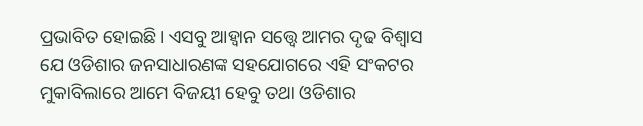ପ୍ରଭାବିତ ହୋଇଛି। ଏସବୁ ଆହ୍ବାନ ସତ୍ତ୍ବେ ଆମର ଦୃଢ ବିଶ୍ବାସ ଯେ ଓଡିଶାର ଜନସାଧାରଣଙ୍କ ସହଯୋଗରେ ଏହି ସଂକଟର ମୁକାବିଲାରେ ଆମେ ବିଜୟୀ ହେବୁ ତଥା ଓଡିଶାର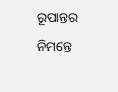ରୂପାନ୍ତର ନିମନ୍ତେ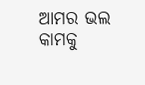ଆମର ଭଲ କାମକୁ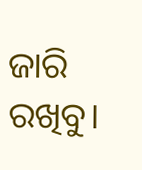ଜାରି ରଖିବୁ।